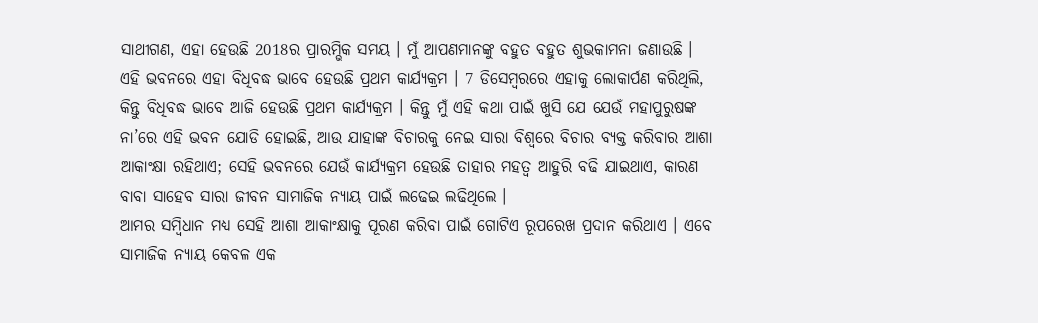ସାଥୀଗଣ, ଏହା ହେଉଛି 2018ର ପ୍ରାରମ୍ଭିକ ସମୟ । ମୁଁ ଆପଣମାନଙ୍କୁ ବହୁତ ବହୁତ ଶୁଭକାମନା ଜଣାଉଛି । ଏହି ଭବନରେ ଏହା ବିଧିବଦ୍ଧ ଭାବେ ହେଉଛି ପ୍ରଥମ କାର୍ଯ୍ୟକ୍ରମ । 7 ଡିସେମ୍ବରରେ ଏହାକୁ ଲୋକାର୍ପଣ କରିଥିଲି, କିନ୍ତୁ ବିଧିବଦ୍ଧ ଭାବେ ଆଜି ହେଉଛି ପ୍ରଥମ କାର୍ଯ୍ୟକ୍ରମ । କିନ୍ତୁ ମୁଁ ଏହି କଥା ପାଇଁ ଖୁସି ଯେ ଯେଉଁ ମହାପୁରୁଷଙ୍କ ନା’ରେ ଏହି ଭବନ ଯୋଡି ହୋଇଛି, ଆଉ ଯାହାଙ୍କ ବିଚାରକୁ ନେଇ ସାରା ବିଶ୍ୱରେ ବିଚାର ବ୍ୟକ୍ତ କରିବାର ଆଶା ଆକାଂକ୍ଷା ରହିଥାଏ; ସେହି ଭବନରେ ଯେଉଁ କାର୍ଯ୍ୟକ୍ରମ ହେଉଛି ତାହାର ମହତ୍ୱ ଆହୁରି ବଢି ଯାଇଥାଏ, କାରଣ ବାବା ସାହେବ ସାରା ଜୀବନ ସାମାଜିକ ନ୍ୟାୟ ପାଇଁ ଲଢେଇ ଲଢିଥିଲେ ।
ଆମର ସମ୍ବିଧାନ ମଧ୍ୟ ସେହି ଆଶା ଆକାଂକ୍ଷାକୁ ପୂରଣ କରିବା ପାଇଁ ଗୋଟିଏ ରୂପରେଖ ପ୍ରଦାନ କରିଥାଏ । ଏବେ ସାମାଜିକ ନ୍ୟାୟ କେବଳ ଏକ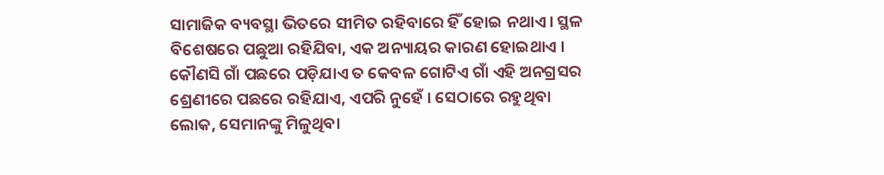ସାମାଜିକ ବ୍ୟବସ୍ଥା ଭିତରେ ସୀମିତ ରହିବାରେ ହିଁ ହୋଇ ନଥାଏ । ସ୍ଥଳ ବିଶେଷରେ ପଛୁଆ ରହିଯିବା, ଏକ ଅନ୍ୟାୟର କାରଣ ହୋଇଥାଏ । କୌଣସି ଗାଁ ପଛରେ ପଡ଼ିଯାଏ ତ କେବଳ ଗୋଟିଏ ଗାଁ ଏହି ଅନଗ୍ରସର ଶ୍ରେଣୀରେ ପଛରେ ରହିଯାଏ, ଏପରି ନୁହେଁ । ସେଠାରେ ରହୁଥିବା ଲୋକ, ସେମାନଙ୍କୁ ମିଳୁଥିବା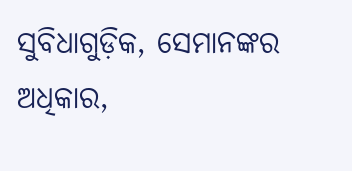ସୁବିଧାଗୁଡ଼ିକ, ସେମାନଙ୍କର ଅଧିକାର,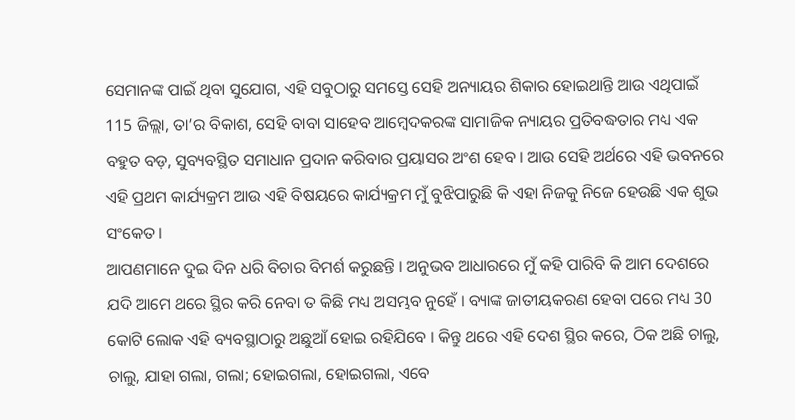ସେମାନଙ୍କ ପାଇଁ ଥିବା ସୁଯୋଗ, ଏହି ସବୁଠାରୁ ସମସ୍ତେ ସେହି ଅନ୍ୟାୟର ଶିକାର ହୋଇଥାନ୍ତି ଆଉ ଏଥିପାଇଁ 115 ଜିଲ୍ଲା, ତା’ର ବିକାଶ, ସେହି ବାବା ସାହେବ ଆମ୍ବେଦକରଙ୍କ ସାମାଜିକ ନ୍ୟାୟର ପ୍ରତିବଦ୍ଧତାର ମଧ୍ୟ ଏକ ବହୁତ ବଡ଼, ସୁବ୍ୟବସ୍ଥିତ ସମାଧାନ ପ୍ରଦାନ କରିବାର ପ୍ରୟାସର ଅଂଶ ହେବ । ଆଉ ସେହି ଅର୍ଥରେ ଏହି ଭବନରେ ଏହି ପ୍ରଥମ କାର୍ଯ୍ୟକ୍ରମ ଆଉ ଏହି ବିଷୟରେ କାର୍ଯ୍ୟକ୍ରମ ମୁଁ ବୁଝିପାରୁଛି କି ଏହା ନିଜକୁ ନିଜେ ହେଉଛି ଏକ ଶୁଭ ସଂକେତ ।
ଆପଣମାନେ ଦୁଇ ଦିନ ଧରି ବିଚାର ବିମର୍ଶ କରୁଛନ୍ତି । ଅନୁଭବ ଆଧାରରେ ମୁଁ କହି ପାରିବି କି ଆମ ଦେଶରେ ଯଦି ଆମେ ଥରେ ସ୍ଥିର କରି ନେବା ତ କିଛି ମଧ୍ୟ ଅସମ୍ଭବ ନୁହେଁ । ବ୍ୟାଙ୍କ ଜାତୀୟକରଣ ହେବା ପରେ ମଧ୍ୟ 30 କୋଟି ଲୋକ ଏହି ବ୍ୟବସ୍ଥାଠାରୁ ଅଛୁଆଁ ହୋଇ ରହିଯିବେ । କିନ୍ତୁ ଥରେ ଏହି ଦେଶ ସ୍ଥିର କରେ, ଠିକ ଅଛି ଚାଲୁ, ଚାଲୁ, ଯାହା ଗଲା, ଗଲା; ହୋଇଗଲା, ହୋଇଗଲା, ଏବେ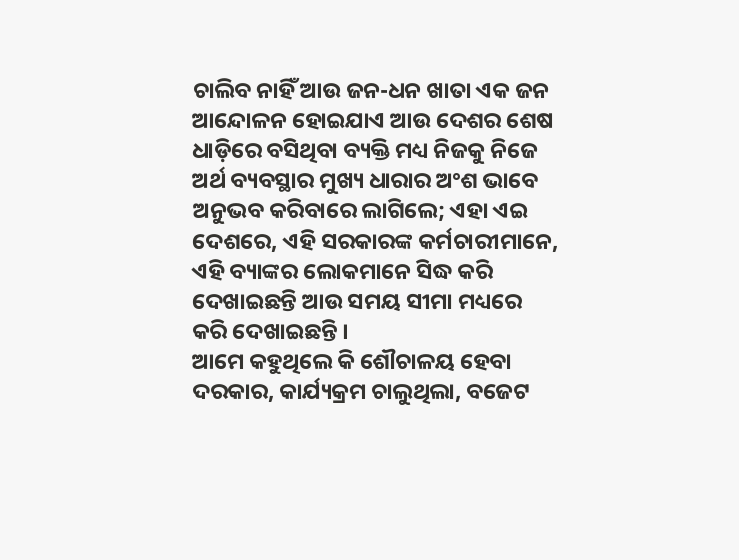ଚାଲିବ ନାହିଁ ଆଉ ଜନ-ଧନ ଖାତା ଏକ ଜନ ଆନ୍ଦୋଳନ ହୋଇଯାଏ ଆଉ ଦେଶର ଶେଷ ଧାଡ଼ିରେ ବସିଥିବା ବ୍ୟକ୍ତି ମଧ୍ୟ ନିଜକୁ ନିଜେ ଅର୍ଥ ବ୍ୟବସ୍ଥାର ମୁଖ୍ୟ ଧାରାର ଅଂଶ ଭାବେ ଅନୁଭବ କରିବାରେ ଲାଗିଲେ; ଏହା ଏଇ ଦେଶରେ, ଏହି ସରକାରଙ୍କ କର୍ମଚାରୀମାନେ, ଏହି ବ୍ୟାଙ୍କର ଲୋକମାନେ ସିଦ୍ଧ କରି ଦେଖାଇଛନ୍ତି ଆଉ ସମୟ ସୀମା ମଧ୍ୟରେ କରି ଦେଖାଇଛନ୍ତି ।
ଆମେ କହୁଥିଲେ କି ଶୌଚାଳୟ ହେବା ଦରକାର, କାର୍ଯ୍ୟକ୍ରମ ଚାଲୁଥିଲା, ବଜେଟ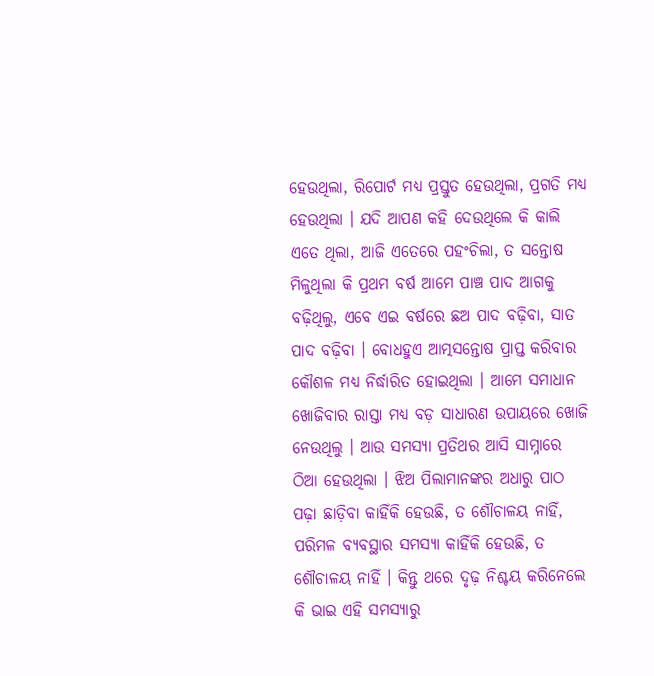ହେଉଥିଲା, ରିପୋର୍ଟ ମଧ୍ୟ ପ୍ରସ୍ତୁତ ହେଉଥିଲା, ପ୍ରଗତି ମଧ୍ୟ ହେଉଥିଲା । ଯଦି ଆପଣ କହି ଦେଉଥିଲେ କି କାଲି ଏତେ ଥିଲା, ଆଜି ଏତେରେ ପହଂଚିଲା, ତ ସନ୍ତୋଷ ମିଳୁଥିଲା କି ପ୍ରଥମ ବର୍ଷ ଆମେ ପାଞ୍ଚ ପାଦ ଆଗକୁ ବଢ଼ିଥିଲୁ, ଏବେ ଏଇ ବର୍ଷରେ ଛଅ ପାଦ ବଢ଼ିବା, ସାତ ପାଦ ବଢ଼ିବା । ବୋଧହୁଏ ଆତ୍ମସନ୍ତୋଷ ପ୍ରାପ୍ତ କରିବାର କୌଶଳ ମଧ୍ୟ ନିର୍ଦ୍ଧାରିତ ହୋଇଥିଲା । ଆମେ ସମାଧାନ ଖୋଜିବାର ରାସ୍ତା ମଧ୍ୟ ବଡ଼ ସାଧାରଣ ଉପାୟରେ ଖୋଜି ନେଉଥିଲୁ । ଆଉ ସମସ୍ୟା ପ୍ରତିଥର ଆସି ସାମ୍ନାରେ ଠିଆ ହେଉଥିଲା । ଝିଅ ପିଲାମାନଙ୍କର ଅଧାରୁ ପାଠ ପଢ଼ା ଛାଡ଼ିବା କାହିଁକି ହେଉଛି, ତ ଶୌଚାଳୟ ନାହିଁ, ପରିମଳ ବ୍ୟବସ୍ଥାର ସମସ୍ୟା କାହିଁକି ହେଉଛି, ତ ଶୌଚାଳୟ ନାହିଁ । କିନ୍ତୁ ଥରେ ଦୃଢ଼ ନିଶ୍ଚୟ କରିନେଲେ କି ଭାଇ ଏହି ସମସ୍ୟାରୁ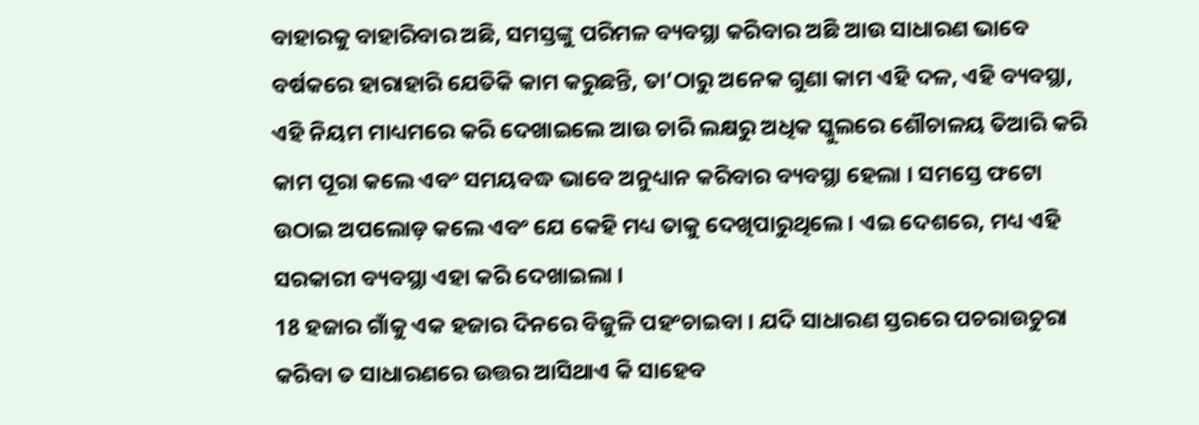ବାହାରକୁ ବାହାରିବାର ଅଛି, ସମସ୍ତଙ୍କୁ ପରିମଳ ବ୍ୟବସ୍ଥା କରିବାର ଅଛି ଆଉ ସାଧାରଣ ଭାବେ ବର୍ଷକରେ ହାରାହାରି ଯେତିକି କାମ କରୁଛନ୍ତି, ତା’ଠାରୁ ଅନେକ ଗୁଣା କାମ ଏହି ଦଳ, ଏହି ବ୍ୟବସ୍ଥା, ଏହି ନିୟମ ମାଧ୍ୟମରେ କରି ଦେଖାଇଲେ ଆଉ ଚାରି ଲକ୍ଷରୁ ଅଧିକ ସ୍କୁଲରେ ଶୌଚାଳୟ ତିଆରି କରି କାମ ପୂରା କଲେ ଏବଂ ସମୟବଦ୍ଧ ଭାବେ ଅନୁଧ୍ୟାନ କରିବାର ବ୍ୟବସ୍ଥା ହେଲା । ସମସ୍ତେ ଫଟୋ ଉଠାଇ ଅପଲୋଡ଼ କଲେ ଏବଂ ଯେ କେହି ମଧ୍ୟ ତାକୁ ଦେଖିପାରୁଥିଲେ । ଏଇ ଦେଶରେ, ମଧ୍ୟ ଏହି ସରକାରୀ ବ୍ୟବସ୍ଥା ଏହା କରି ଦେଖାଇଲା ।
18 ହଜାର ଗାଁକୁ ଏକ ହଜାର ଦିନରେ ବିଜୁଳି ପହଂଚାଇବା । ଯଦି ସାଧାରଣ ସ୍ତରରେ ପଚରାଉଚୁରା କରିବା ତ ସାଧାରଣରେ ଉତ୍ତର ଆସିଥାଏ କି ସାହେବ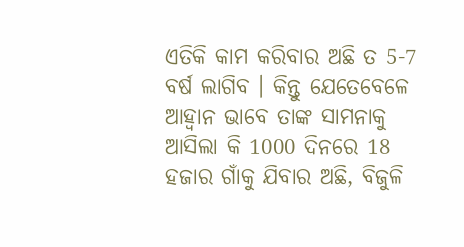ଏତିକି କାମ କରିବାର ଅଛି ତ 5-7 ବର୍ଷ ଲାଗିବ । କିନ୍ତୁ ଯେତେବେଳେ ଆହ୍ୱାନ ଭାବେ ତାଙ୍କ ସାମନାକୁ ଆସିଲା କି 1000 ଦିନରେ 18 ହଜାର ଗାଁକୁ ଯିବାର ଅଛି, ବିଜୁଳି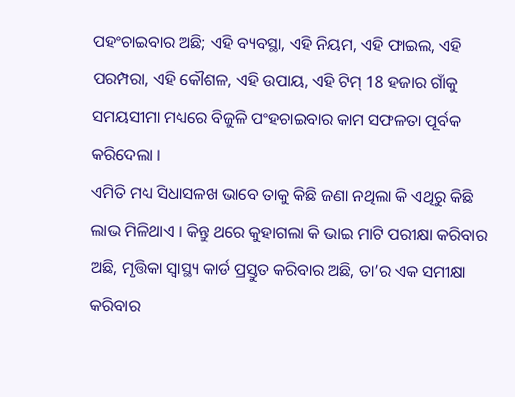ପହଂଚାଇବାର ଅଛି; ଏହି ବ୍ୟବସ୍ଥା, ଏହି ନିୟମ, ଏହି ଫାଇଲ, ଏହି ପରମ୍ପରା, ଏହି କୌଶଳ, ଏହି ଉପାୟ, ଏହି ଟିମ୍ 18 ହଜାର ଗାଁକୁ ସମୟସୀମା ମଧ୍ୟରେ ବିଜୁଳି ପଂହଚାଇବାର କାମ ସଫଳତା ପୂର୍ବକ କରିଦେଲା ।
ଏମିତି ମଧ୍ୟ ସିଧାସଳଖ ଭାବେ ତାକୁ କିଛି ଜଣା ନଥିଲା କି ଏଥିରୁ କିଛି ଲାଭ ମିଳିଥାଏ । କିନ୍ତୁ ଥରେ କୁହାଗଲା କି ଭାଇ ମାଟି ପରୀକ୍ଷା କରିବାର ଅଛି, ମୃତ୍ତିକା ସ୍ୱାସ୍ଥ୍ୟ କାର୍ଡ ପ୍ରସ୍ତୁତ କରିବାର ଅଛି, ତା’ର ଏକ ସମୀକ୍ଷା କରିବାର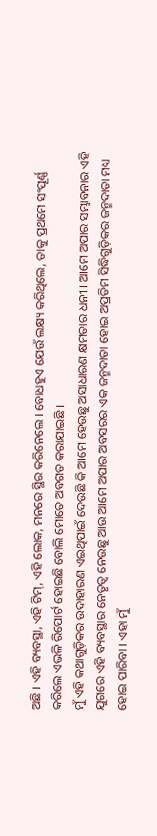ଅଛି । ଏହି ବ୍ୟବସ୍ଥା, ଏହି ଟିମ୍, ଏହି ଲୋକ, ମନରେ ସ୍ଥିର କରିନେଲେ । ବୋଧହୁଏ ଯେଉଁ ଲକ୍ଷ୍ୟ କରିଥିଲେ, ତାକୁ ପ୍ରଥମେ ସଂପୂର୍ଣ୍ଣ କରିଲେ ଏଭଳି ରିପୋର୍ଟ ହୋଇଛି ବୋଲି ମୋତେ ଅବଗତ କରାଯାଇଛି ।
ମୁଁ ଏହି କଥାଗୁଡ଼ିକର ଉଦାହାରଣ ଏଇଥିପାଇଁ ଦେଉଛି କି ଆମେ ହେଉଛୁ ଅସାଧାରଣ କ୍ଷମତାର ଧନୀ । ଆମେ ଅପାର ସମ୍ଭାବନାର ଏହି ଯୁଗରେ ଏହି ବ୍ୟବସ୍ଥାର ନେତୃତ୍ୱ ନେଉଛୁ ଆଉ ଆମେ ଅପାର ଅବସରର ଏକ ଜନ୍ମଦାତା ହୋଇ ଅପ୍ରତିମ ସିଦ୍ଧିଗୁଡ଼ିକର ଜନ୍ମଦାତା ମଧ୍ୟ ହୋଇ ପାରିବା । ଏହା ମୁଁ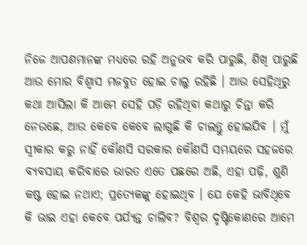ନିଜେ ଆପଣମାନଙ୍କ ମଧ୍ୟରେ ରହି ଅନୁଭବ କରି ପାରୁଛି, ଶିଖି ପାରୁଛି ଆଉ ମୋର ବିଶ୍ୱାସ ମଜବୁତ ହୋଇ ଚାଲୁ ରହିଛି । ଆଉ ସେହିଥିରୁ କଥା ଆସିଲା କି ଆମେ ସେହି ପଡ଼ି ରହିଥିବା କଥାରୁ ଚିନ୍ତା କରି ନେଉଛେ, ଆଉ କେବେ କେବେ ଲାଗୁଛି କି ଚାଲନ୍ତୁ ହୋଇଯିବ । ମୁଁ ସ୍ୱୀକାର କରୁ ନାହିଁ କୌଣସି ସରକାର କୌଣସି ସମୟରେ ସହଜରେ ବ୍ୟବସାୟ କରିବାରେ ଭାରତ ଏତେ ପଛରେ ଅଛି, ଏହା ପଢ଼ି, ଶୁଣି କଷ୍ଟ ହୋଇ ନଥାଏ; ପ୍ରତ୍ୟେକଙ୍କୁ ହୋଇଥିବ । ଯେ କେହି ଭାବିଥିବେ କି ଭାଇ ଏହା କେବେ ପର୍ଯ୍ୟନ୍ତ ଚାଲିବ? ବିଶ୍ୱର ଦୃଷ୍ଟିକୋଣରେ ଆମେ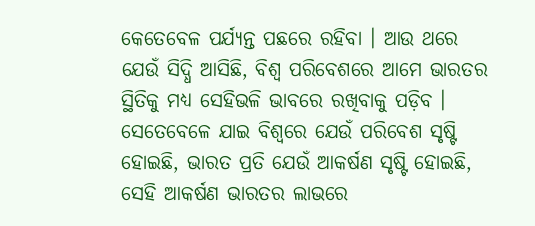କେତେବେଳ ପର୍ଯ୍ୟନ୍ତ ପଛରେ ରହିବା । ଆଉ ଥରେ ଯେଉଁ ସିଦ୍ଧି ଆସିଛି, ବିଶ୍ୱ ପରିବେଶରେ ଆମେ ଭାରତର ସ୍ଥିତିକୁ ମଧ୍ୟ ସେହିଭଳି ଭାବରେ ରଖିବାକୁ ପଡ଼ିବ । ସେତେବେଳେ ଯାଇ ବିଶ୍ୱରେ ଯେଉଁ ପରିବେଶ ସୃଷ୍ଟି ହୋଇଛି, ଭାରତ ପ୍ରତି ଯେଉଁ ଆକର୍ଷଣ ସୃଷ୍ଟି ହୋଇଛି, ସେହି ଆକର୍ଷଣ ଭାରତର ଲାଭରେ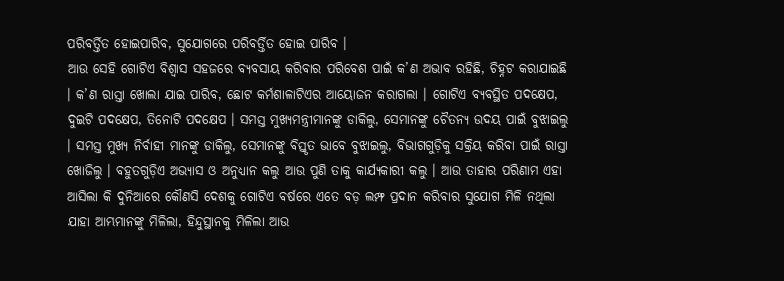ପରିବର୍ତ୍ତିତ ହୋଇପାରିବ, ସୁଯୋଗରେ ପରିବର୍ତ୍ତିତ ହୋଇ ପାରିବ ।
ଆଉ ସେହି ଗୋଟିଏ ବିଶ୍ୱାସ ସହଜରେ ବ୍ୟବସାୟ କରିବାର ପରିବେଶ ପାଇଁ କ’ଣ ଅଭାବ ରହିଛି, ଚିହ୍ନଟ କରାଯାଇଛି । କ’ଣ ରାସ୍ତା ଖୋଲା ଯାଇ ପାରିବ, ଛୋଟ କର୍ମଶାଳାଟିଏର ଆୟୋଜନ କରାଗଲା । ଗୋଟିଏ ବ୍ୟବସ୍ଥିତ ପଦକ୍ଷେପ, ଦୁଇଟି ପଦକ୍ଷେପ, ତିନୋଟି ପଦକ୍ଷେପ । ସମସ୍ତ ମୁଖ୍ୟମନ୍ତ୍ରୀମାନଙ୍କୁ ଡାକିଲୁ, ସେମାନଙ୍କୁ ଚୈତନ୍ୟ ଉଦୟ ପାଇଁ ବୁଝାଇଲୁ । ସମସ୍ତ ମୁଖ୍ୟ ନିର୍ବାହୀ ମାନଙ୍କୁ ଡାକିଲୁ, ସେମାନଙ୍କୁ ବିସ୍ତୃତ ଭାବେ ବୁଝାଇଲୁ, ବିଭାଗଗୁଡ଼ିକୁ ସକ୍ରିୟ କରିବା ପାଇଁ ରାସ୍ତା ଖୋଜିଲୁ । ବହୁତଗୁଡ଼ିଏ ଅଭ୍ୟାସ ଓ ଅନୁଧ୍ୟାନ କଲୁ ଆଉ ପୁଣି ତାକୁ କାର୍ଯ୍ୟକାରୀ କଲୁ । ଆଉ ତାହାର ପରିଣାମ ଏହା ଆସିଲା କି ଦୁନିଆରେ କୌଣସି ଦେଶକୁ ଗୋଟିଏ ବର୍ଷରେ ଏତେ ବଡ଼ ଲମ୍ଫ ପ୍ରଦାନ କରିବାର ସୁଯୋଗ ମିଳି ନଥିଲା ଯାହା ଆମ୍ଭମାନଙ୍କୁ ମିଳିଲା, ହିନ୍ଦୁସ୍ଥାନକୁ ମିଳିଲା ଆଉ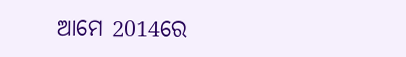ଆମେ 2014ରେ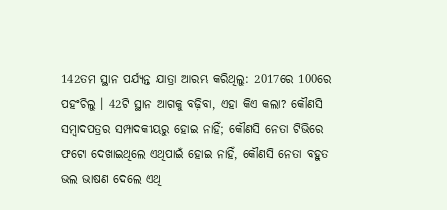142ତମ ସ୍ଥାନ ପର୍ଯ୍ୟନ୍ତ ଯାତ୍ରା ଆରମ୍ଭ କରିଥିଲୁ: 2017ରେ 100ରେ ପହଂଚିଲୁ । 42ଟି ସ୍ଥାନ ଆଗକୁ ବଢ଼ିବା, ଏହା କିଏ କଲା? କୌଣସି ସମ୍ବାଦପତ୍ରର ସମ୍ପାଦକୀୟରୁ ହୋଇ ନାହିଁ; କୌଣସି ନେତା ଟିଭିରେ ଫଟୋ ଦେଖାଇଥିଲେ ଏଥିପାଇଁ ହୋଇ ନାହିଁ, କୌଣସି ନେତା ବହୁତ ଭଲ ଭାଷଣ ଦେଲେ ଏଥି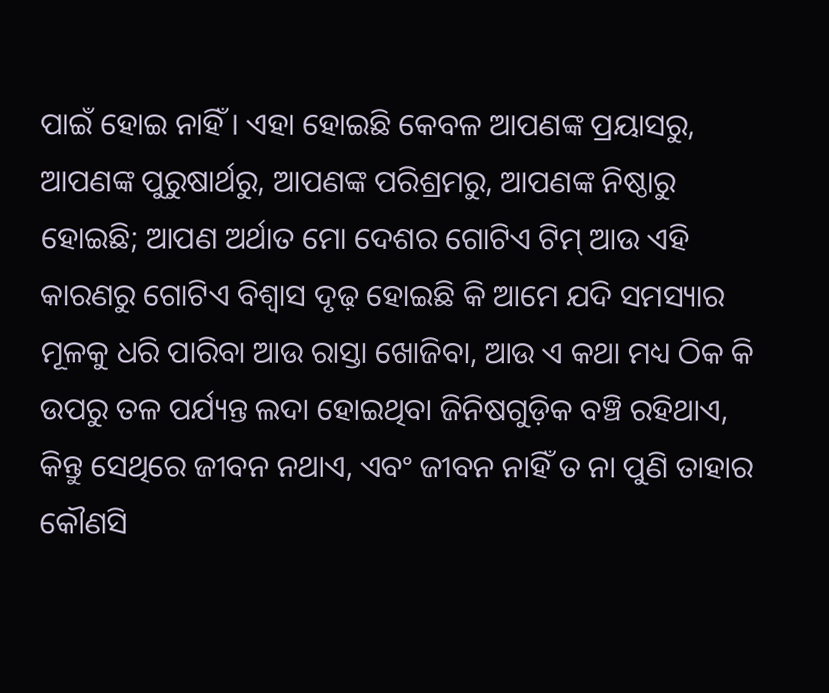ପାଇଁ ହୋଇ ନାହିଁ । ଏହା ହୋଇଛି କେବଳ ଆପଣଙ୍କ ପ୍ରୟାସରୁ, ଆପଣଙ୍କ ପୁରୁଷାର୍ଥରୁ, ଆପଣଙ୍କ ପରିଶ୍ରମରୁ, ଆପଣଙ୍କ ନିଷ୍ଠାରୁ ହୋଇଛି; ଆପଣ ଅର୍ଥାତ ମୋ ଦେଶର ଗୋଟିଏ ଟିମ୍ ଆଉ ଏହି କାରଣରୁ ଗୋଟିଏ ବିଶ୍ୱାସ ଦୃଢ଼ ହୋଇଛି କି ଆମେ ଯଦି ସମସ୍ୟାର ମୂଳକୁ ଧରି ପାରିବା ଆଉ ରାସ୍ତା ଖୋଜିବା, ଆଉ ଏ କଥା ମଧ୍ୟ ଠିକ କି ଉପରୁ ତଳ ପର୍ଯ୍ୟନ୍ତ ଲଦା ହୋଇଥିବା ଜିନିଷଗୁଡ଼ିକ ବଞ୍ଚି ରହିଥାଏ, କିନ୍ତୁ ସେଥିରେ ଜୀବନ ନଥାଏ, ଏବଂ ଜୀବନ ନାହିଁ ତ ନା ପୁଣି ତାହାର କୌଣସି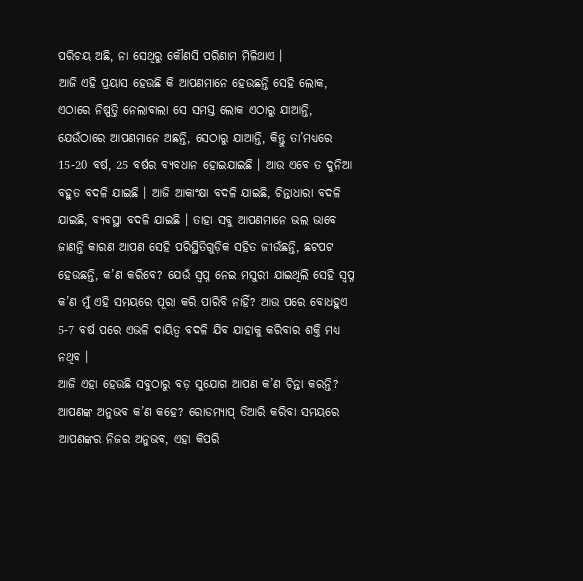ପରିଚୟ ଅଛି, ନା ସେଥିରୁ କୌଣସି ପରିଣାମ ମିଳିଥାଏ ।
ଆଜି ଏହି ପ୍ରୟାସ ହେଉଛି କି ଆପଣମାନେ ହେଉଛନ୍ତି ସେହି ଲୋକ, ଏଠାରେ ନିଷ୍ପତ୍ତି ନେଲାବାଲା ସେ ସମସ୍ତ ଲୋକ ଏଠାରୁ ଯାଆନ୍ତି, ଯେଉଁଠାରେ ଆପଣମାନେ ଅଛନ୍ତି, ସେଠାରୁ ଯାଆନ୍ତି, କିନ୍ତୁ ତା’ମଧ୍ୟରେ 15-20 ବର୍ଷ, 25 ବର୍ଷର ବ୍ୟବଧାନ ହୋଇଯାଇଛି । ଆଉ ଏବେ ତ ଦୁନିଆ ବହୁତ ବଦଳି ଯାଇଛି । ଆଜି ଆକାଂକ୍ଷା ବଦଳି ଯାଇଛି, ଚିନ୍ତାଧାରା ବଦଳି ଯାଇଛି, ବ୍ୟବସ୍ଥା ବଦଳି ଯାଇଛି । ତାହା ସବୁ ଆପଣମାନେ ଭଲ ଭାବେ ଜାଣନ୍ତି କାରଣ ଆପଣ ସେହି ପରିସ୍ଥିତିଗୁଡ଼ିକ ସହିତ ଜୀଉଁଛନ୍ତି, ଛଟପଟ ହେଉଛନ୍ତି, କ’ଣ କରିବେ? ଯେଉଁ ସ୍ୱପ୍ନ ନେଇ ମସୁରୀ ଯାଇଥିଲି ସେହି ସ୍ୱପ୍ନ କ’ଣ ମୁଁ ଏହି ସମୟରେ ପୂରା କରି ପାରିବି ନାହିଁ? ଆଉ ପରେ ବୋଧହୁଏ 5-7 ବର୍ଷ ପରେ ଏଭଳି ଦାୟିତ୍ୱ ବଦଳି ଯିବ ଯାହାକୁ କରିବାର ଶକ୍ତି ମଧ୍ୟ ନଥିବ ।
ଆଜି ଏହା ହେଉଛି ସବୁଠାରୁ ବଡ଼ ସୁଯୋଗ ଆପଣ କ’ଣ ଚିନ୍ତା କରନ୍ତି? ଆପଣଙ୍କ ଅନୁଭବ କ’ଣ କହେ? ରୋଡମ୍ୟାପ୍ ତିଆରି କରିବା ସମୟରେ ଆପଣଙ୍କର ନିଜର ଅନୁଭବ, ଏହା କିପରି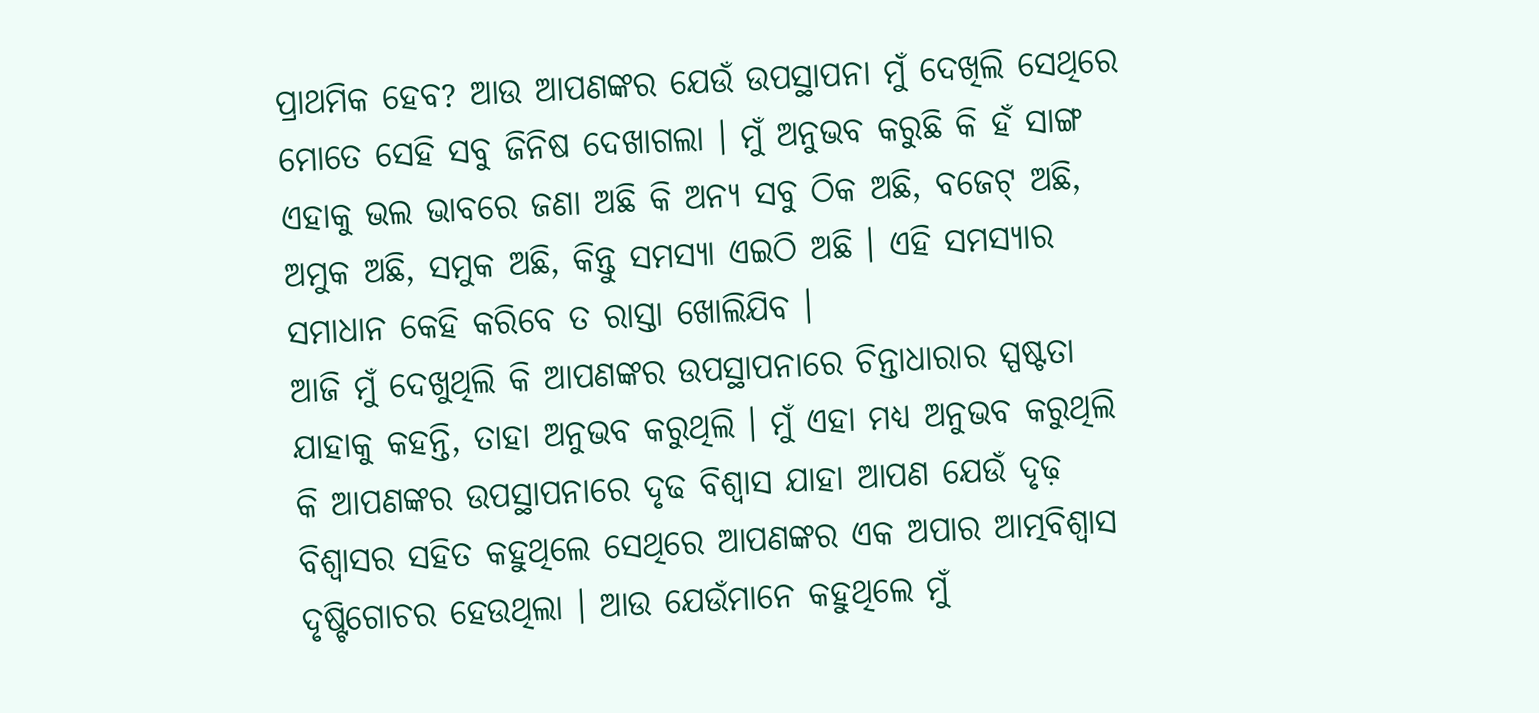ପ୍ରାଥମିକ ହେବ? ଆଉ ଆପଣଙ୍କର ଯେଉଁ ଉପସ୍ଥାପନା ମୁଁ ଦେଖିଲି ସେଥିରେ ମୋତେ ସେହି ସବୁ ଜିନିଷ ଦେଖାଗଲା । ମୁଁ ଅନୁଭବ କରୁଛି କି ହଁ ସାଙ୍ଗ ଏହାକୁ ଭଲ ଭାବରେ ଜଣା ଅଛି କି ଅନ୍ୟ ସବୁ ଠିକ ଅଛି, ବଜେଟ୍ ଅଛି, ଅମୁକ ଅଛି, ସମୁକ ଅଛି, କିନ୍ତୁ ସମସ୍ୟା ଏଇଠି ଅଛି । ଏହି ସମସ୍ୟାର ସମାଧାନ କେହି କରିବେ ତ ରାସ୍ତା ଖୋଲିଯିବ ।
ଆଜି ମୁଁ ଦେଖୁଥିଲି କି ଆପଣଙ୍କର ଉପସ୍ଥାପନାରେ ଚିନ୍ତାଧାରାର ସ୍ପଷ୍ଟତା ଯାହାକୁ କହନ୍ତି, ତାହା ଅନୁଭବ କରୁଥିଲି । ମୁଁ ଏହା ମଧ୍ୟ ଅନୁଭବ କରୁଥିଲି କି ଆପଣଙ୍କର ଉପସ୍ଥାପନାରେ ଦୃଢ ବିଶ୍ୱାସ ଯାହା ଆପଣ ଯେଉଁ ଦୃଢ଼ ବିଶ୍ୱାସର ସହିତ କହୁଥିଲେ ସେଥିରେ ଆପଣଙ୍କର ଏକ ଅପାର ଆତ୍ମବିଶ୍ୱାସ ଦୃଷ୍ଟିଗୋଚର ହେଉଥିଲା । ଆଉ ଯେଉଁମାନେ କହୁଥିଲେ ମୁଁ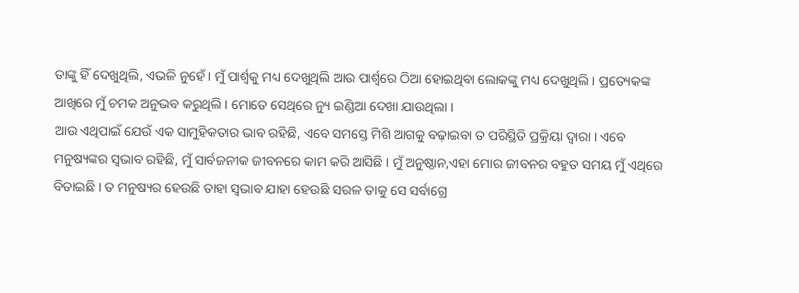ତାଙ୍କୁ ହିଁ ଦେଖୁଥିଲି, ଏଭଳି ନୁହେଁ । ମୁଁ ପାର୍ଶ୍ଵକୁ ମଧ୍ୟ ଦେଖୁଥିଲି ଆଉ ପାର୍ଶ୍ଵରେ ଠିଆ ହୋଇଥିବା ଲୋକଙ୍କୁ ମଧ୍ୟ ଦେଖୁଥିଲି । ପ୍ରତ୍ୟେକଙ୍କ ଆଖିରେ ମୁଁ ଚମକ ଅନୁଭବ କରୁଥିଲି । ମୋତେ ସେଥିରେ ନ୍ୟୁ ଇଣ୍ଡିଆ ଦେଖା ଯାଉଥିଲା ।
ଆଉ ଏଥିପାଇଁ ଯେଉଁ ଏକ ସାମୁହିକତାର ଭାବ ରହିଛି, ଏବେ ସମସ୍ତେ ମିଶି ଆଗକୁ ବଢ଼ାଇବା ତ ପରିସ୍ଥିତି ପ୍ରକ୍ରିୟା ଦ୍ୱାରା । ଏବେ ମନୁଷ୍ୟଙ୍କର ସ୍ୱଭାବ ରହିଛି, ମୁଁ ସାର୍ବଜନୀକ ଜୀବନରେ କାମ କରି ଆସିଛି । ମୁଁ ଅନୁଷ୍ଠାନ,ଏହା ମୋର ଜୀବନର ବହୁତ ସମୟ ମୁଁ ଏଥିରେ ବିତାଇଛି । ତ ମନୁଷ୍ୟର ହେଉଛି ତାହା ସ୍ୱଭାବ ଯାହା ହେଉଛି ସରଳ ତାକୁ ସେ ସର୍ବାଗ୍ରେ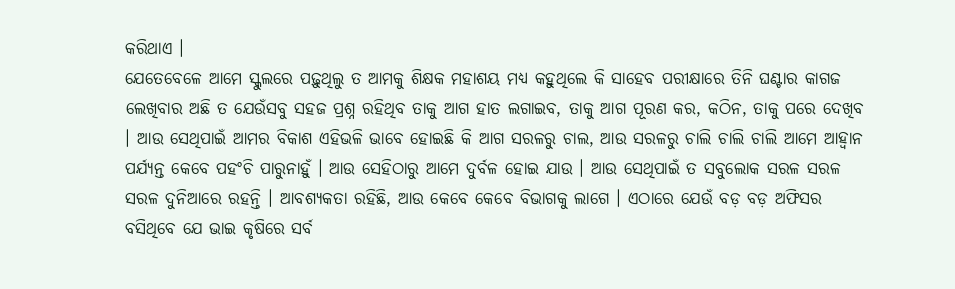କରିଥାଏ ।
ଯେତେବେଳେ ଆମେ ସ୍କୁଲରେ ପଢ଼ୁଥିଲୁ ତ ଆମକୁ ଶିକ୍ଷକ ମହାଶୟ ମଧ୍ୟ କହୁଥିଲେ କି ସାହେବ ପରୀକ୍ଷାରେ ତିନି ଘଣ୍ଟାର କାଗଜ ଲେଖିବାର ଅଛି ତ ଯେଉଁସବୁ ସହଜ ପ୍ରଶ୍ନ ରହିଥିବ ତାକୁ ଆଗ ହାତ ଲଗାଇବ, ତାକୁ ଆଗ ପୂରଣ କର, କଠିନ, ତାକୁ ପରେ ଦେଖିବ । ଆଉ ସେଥିପାଇଁ ଆମର ବିକାଶ ଏହିଭଳି ଭାବେ ହୋଇଛି କି ଆଗ ସରଳରୁ ଚାଲ, ଆଉ ସରଳରୁ ଚାଲି ଚାଲି ଚାଲି ଆମେ ଆହ୍ୱାନ ପର୍ଯ୍ୟନ୍ତ କେବେ ପହଂଚି ପାରୁନାହୁଁ । ଆଉ ସେହିଠାରୁ ଆମେ ଦୁର୍ବଳ ହୋଇ ଯାଉ । ଆଉ ସେଥିପାଇଁ ତ ସବୁଲୋକ ସରଳ ସରଳ ସରଳ ଦୁନିଆରେ ରହନ୍ତି । ଆବଶ୍ୟକତା ରହିଛି, ଆଉ କେବେ କେବେ ବିଭାଗକୁ ଲାଗେ । ଏଠାରେ ଯେଉଁ ବଡ଼ ବଡ଼ ଅଫିସର ବସିଥିବେ ଯେ ଭାଇ କୃଷିରେ ସର୍ବ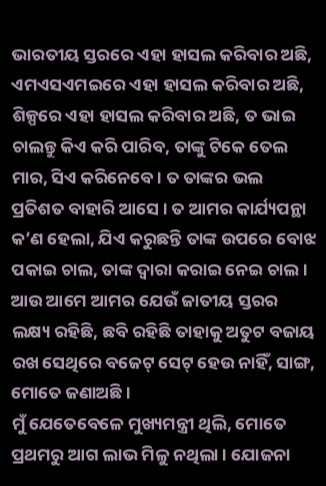ଭାରତୀୟ ସ୍ତରରେ ଏହା ହାସଲ କରିବାର ଅଛି, ଏମଏସଏମଇରେ ଏହା ହାସଲ କରିବାର ଅଛି, ଶିଳ୍ପରେ ଏହା ହାସଲ କରିବାର ଅଛି, ତ ଭାଇ ଚାଲନ୍ତୁ କିଏ କରି ପାରିବ, ତାଙ୍କୁ ଟିକେ ତେଲ ମାର, ସିଏ କରିନେବେ । ତ ତାଙ୍କର ଭଲ ପ୍ରତିଶତ ବାହାରି ଆସେ । ତ ଆମର କାର୍ଯ୍ୟପନ୍ଥା କ’ଣ ହେଲା, ଯିଏ କରୁଛନ୍ତି ତାଙ୍କ ଉପରେ ବୋଝ ପକାଇ ଚାଲ, ତାଙ୍କ ଦ୍ୱାରା କରାଇ ନେଇ ଚାଲ । ଆଉ ଆମେ ଆମର ଯେଉଁ ଜାତୀୟ ସ୍ତରର ଲକ୍ଷ୍ୟ ରହିଛି, ଛବି ରହିଛି ତାହାକୁ ଅତୁଟ ବଜାୟ ରଖ ସେଥିରେ ବଜେଟ୍ ସେଟ୍ ହେଉ ନାହିଁ, ସାଙ୍ଗ, ମୋତେ ଜଣାଅଛି ।
ମୁଁ ଯେତେବେଳେ ମୁଖ୍ୟମନ୍ତ୍ରୀ ଥିଲି, ମୋତେ ପ୍ରଥମରୁ ଆଗ ଲାଭ ମିଳୁ ନଥିଲା । ଯୋଜନା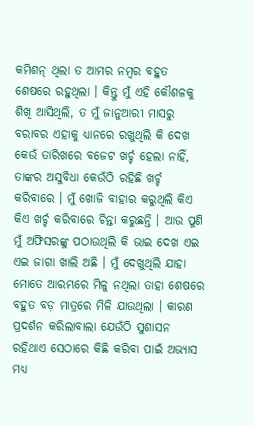କମିଶନ୍ ଥିଲା ତ ଆମର ନମ୍ବର ବହୁତ ଶେଷରେ ରହୁଥିଲା । କିନ୍ତୁ ମୁଁ ଏହି କୌଶଳକୁ ଶିଖି ଆସିଥିଲି, ତ ମୁଁ ଜାନୁଆରୀ ମାସରୁ ବରାବର ଏହାକୁ ଧ୍ୟାନରେ ରଖୁଥିଲି କି ଦେଖ କେଉଁ ତାରିଖରେ ବଜେଟ ଖର୍ଚ୍ଚ ହେଲା ନାହିଁ, ତାଙ୍କର ଅସୁବିଧା କେଉଁଠି ରହିଛି ଖର୍ଚ୍ଚ କରିବାରେ । ମୁଁ ଖୋଜି ବାହାର କରୁଥିଲି କିଏ କିଏ ଖର୍ଚ୍ଚ କରିବାରେ ଚିନ୍ତା କରୁଛନ୍ତି । ଆଉ ପୁଣି ମୁଁ ଅଫିସରଙ୍କୁ ପଠାଉଥିଲି କି ଭାଇ ଦେଖ ଏଇ ଏଇ ଜାଗା ଖାଲି ଅଛି । ମୁଁ ଦେଖୁଥିଲି ଯାହା ମୋତେ ଆରମ୍ଭରେ ମିଳୁ ନଥିଲା ତାହା ଶେଷରେ ବହୁତ ବଡ଼ ମାତ୍ରରେ ମିଳି ଯାଉଥିଲା । କାରଣ ପ୍ରଦର୍ଶନ କରିଲାବାଲା ଯେଉଁଠି ସୁଶାସନ ରହିଥାଏ ସେଠାରେ କିଛି କରିବା ପାଇଁ ଅଭ୍ୟାସ ମଧ୍ୟ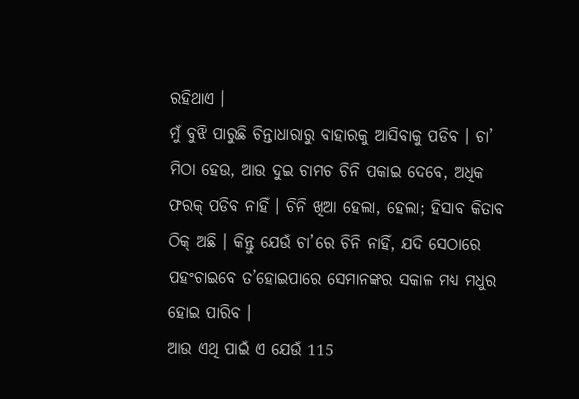ରହିଥାଏ ।
ମୁଁ ବୁଝି ପାରୁଛି ଚିନ୍ତାଧାରାରୁ ବାହାରକୁ ଆସିବାକୁ ପଡିବ । ଚା’ ମିଠା ହେଉ, ଆଉ ଦୁଇ ଚାମଚ ଚିନି ପକାଇ ଦେବେ, ଅଧିକ ଫରକ୍ ପଡିବ ନାହିଁ । ଚିନି ଖିଆ ହେଲା, ହେଲା; ହିସାବ କିତାବ ଠିକ୍ ଅଛି । କିନ୍ତୁ ଯେଉଁ ଚା’ରେ ଚିନି ନାହିଁ, ଯଦି ସେଠାରେ ପହଂଚାଇବେ ତ’ହୋଇପାରେ ସେମାନଙ୍କର ସକାଳ ମଧ୍ୟ ମଧୁର ହୋଇ ପାରିବ ।
ଆଉ ଏଥି ପାଇଁ ଏ ଯେଉଁ 115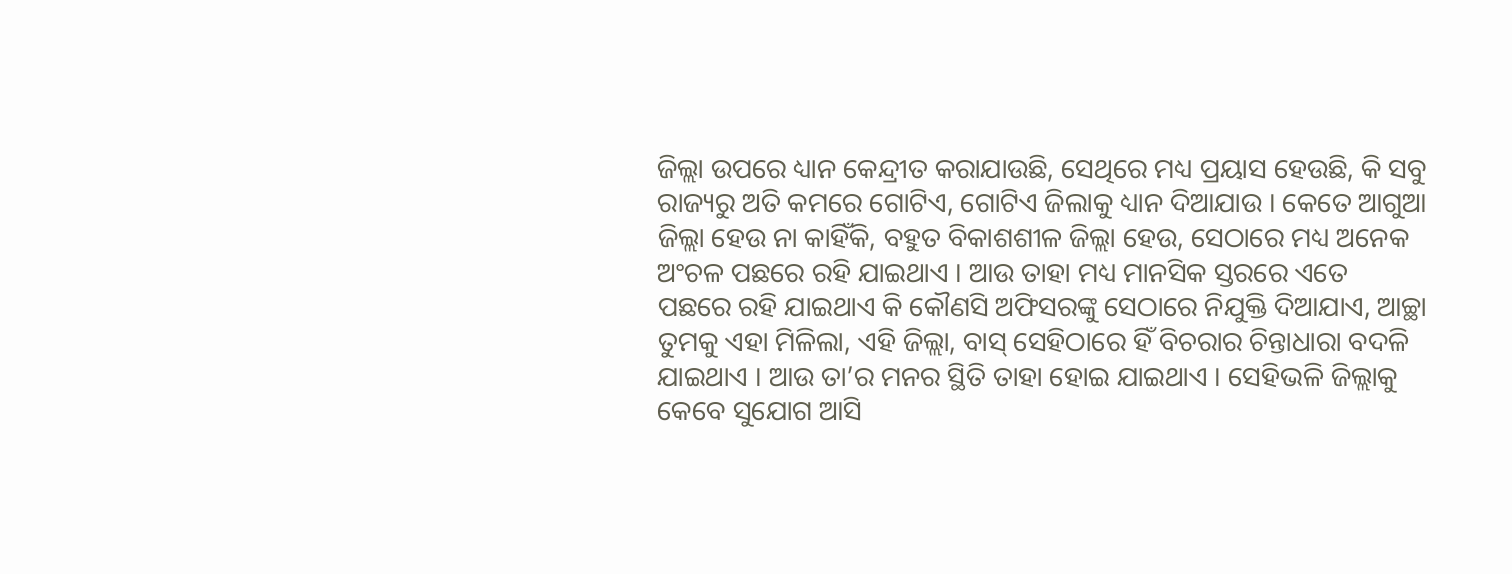ଜିଲ୍ଲା ଉପରେ ଧ୍ୟାନ କେନ୍ଦ୍ରୀତ କରାଯାଉଛି, ସେଥିରେ ମଧ୍ୟ ପ୍ରୟାସ ହେଉଛି, କି ସବୁ ରାଜ୍ୟରୁ ଅତି କମରେ ଗୋଟିଏ, ଗୋଟିଏ ଜିଲାକୁ ଧ୍ୟାନ ଦିଆଯାଉ । କେତେ ଆଗୁଆ ଜିଲ୍ଲା ହେଉ ନା କାହିଁକି, ବହୁତ ବିକାଶଶୀଳ ଜିଲ୍ଲା ହେଉ, ସେଠାରେ ମଧ୍ୟ ଅନେକ ଅଂଚଳ ପଛରେ ରହି ଯାଇଥାଏ । ଆଉ ତାହା ମଧ୍ୟ ମାନସିକ ସ୍ତରରେ ଏତେ ପଛରେ ରହି ଯାଇଥାଏ କି କୌଣସି ଅଫିସରଙ୍କୁ ସେଠାରେ ନିଯୁକ୍ତି ଦିଆଯାଏ, ଆଚ୍ଛା ତୁମକୁ ଏହା ମିଳିଲା, ଏହି ଜିଲ୍ଲା, ବାସ୍ ସେହିଠାରେ ହିଁ ବିଚରାର ଚିନ୍ତାଧାରା ବଦଳି ଯାଇଥାଏ । ଆଉ ତା’ର ମନର ସ୍ଥିତି ତାହା ହୋଇ ଯାଇଥାଏ । ସେହିଭଳି ଜିଲ୍ଲାକୁ କେବେ ସୁଯୋଗ ଆସି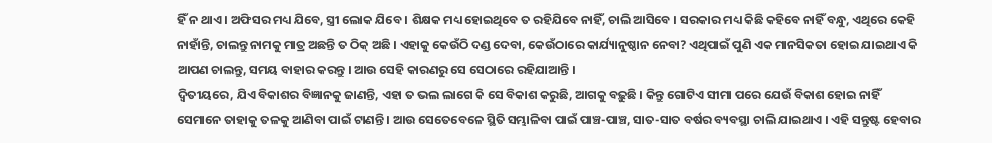ହିଁ ନ ଥାଏ । ଅଫିସର ମଧ୍ୟ ଯିବେ, ସ୍ତ୍ରୀ ଲୋକ ଯିବେ । ଶିକ୍ଷକ ମଧ୍ୟ ହୋଇଥିବେ ତ ରହିଯିବେ ନାହିଁ, ଚାଲି ଆସିବେ । ସରକାର ମଧ୍ୟ କିଛି କହିବେ ନାହିଁ ବନ୍ଧୁ, ଏଥିରେ କେହି ନାହାଁନ୍ତି, ଚାଲନ୍ତୁ ନାମକୁ ମାତ୍ର ଅଛନ୍ତି ତ ଠିକ୍ ଅଛି । ଏହାକୁ କେଉଁଠି ଦଣ୍ଡ ଦେବା, କେଉଁଠାରେ କାର୍ଯ୍ୟାନୁଷ୍ଠାନ ନେବା? ଏଥିପାଇଁ ପୁଣି ଏକ ମାନସିକତା ହୋଇ ଯାଇଥାଏ କି ଆପଣ ଚାଲନ୍ତୁ, ସମୟ ବାହାର କରନ୍ତୁ । ଆଉ ସେହି କାରଣରୁ ସେ ସେଠାରେ ରହିଯାଆନ୍ତି ।
ଦ୍ୱିତୀୟରେ, ଯିଏ ବିକାଶର ବିଜ୍ଞାନକୁ ଜାଣନ୍ତି, ଏହା ତ ଭଲ ଲାଗେ କି ସେ ବିକାଶ କରୁଛି, ଆଗକୁ ବଢ଼ୁଛି । କିନ୍ତୁ ଗୋଟିଏ ସୀମା ପରେ ଯେଉଁ ବିକାଶ ହୋଇ ନାହିଁ ସେମାନେ ତାହାକୁ ତଳକୁ ଆଣିବା ପାଇଁ ଟାଣନ୍ତି । ଆଉ ସେତେବେଳେ ସ୍ଥିତି ସମ୍ଭାଳିବା ପାଇଁ ପାଞ୍ଚ-ପାଞ୍ଚ, ସାତ-ସାତ ବର୍ଷର ବ୍ୟବସ୍ଥା ଚାଲି ଯାଇଥାଏ । ଏହି ସନ୍ତୁଷ୍ଟ ହେବାର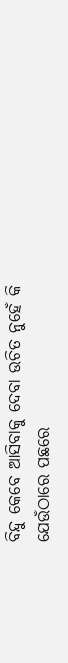ବିନ୍ଦୁ କେବେ ଆସିବାକୁ ଦେବା ଉଚିତ ନୁହେଁ କି ଯେଉଁଠାରେ ପଛରେ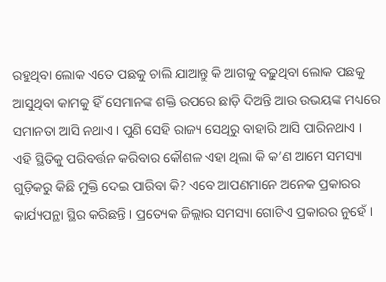ରହୁଥିବା ଲୋକ ଏତେ ପଛକୁ ଚାଲି ଯାଆନ୍ତୁ କି ଆଗକୁ ବଢ଼ୁଥିବା ଲୋକ ପଛକୁ ଆସୁଥିବା କାମକୁ ହିଁ ସେମାନଙ୍କ ଶକ୍ତି ଉପରେ ଛାଡ଼ି ଦିଅନ୍ତି ଆଉ ଉଭୟଙ୍କ ମଧ୍ୟରେ ସମାନତା ଆସି ନଥାଏ । ପୁଣି ସେହି ରାଜ୍ୟ ସେଥିରୁ ବାହାରି ଆସି ପାରିନଥାଏ ।
ଏହି ସ୍ଥିତିକୁ ପରିବର୍ତ୍ତନ କରିବାର କୌଶଳ ଏହା ଥିଲା କି କ’ଣ ଆମେ ସମସ୍ୟା ଗୁଡ଼ିକରୁ କିଛି ମୁକ୍ତି ଦେଇ ପାରିବା କି? ଏବେ ଆପଣମାନେ ଅନେକ ପ୍ରକାରର କାର୍ଯ୍ୟପନ୍ଥା ସ୍ଥିର କରିଛନ୍ତି । ପ୍ରତ୍ୟେକ ଜିଲ୍ଲାର ସମସ୍ୟା ଗୋଟିଏ ପ୍ରକାରର ନୁହେଁ ।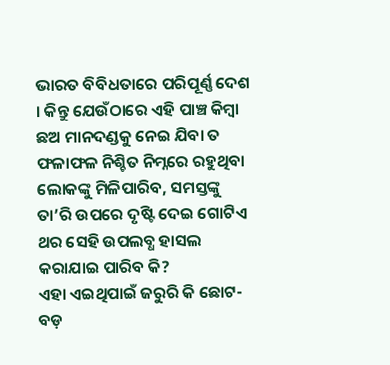ଭାରତ ବିବିଧତାରେ ପରିପୂର୍ଣ୍ଣ ଦେଶ । କିନ୍ତୁ ଯେଉଁଠାରେ ଏହି ପାଞ୍ଚ କିମ୍ବା ଛଅ ମାନଦଣ୍ଡକୁ ନେଇ ଯିବା ତ ଫଳାଫଳ ନିଶ୍ଚିତ ନିମ୍ନରେ ରହୁଥିବା ଲୋକଙ୍କୁ ମିଳିପାରିବ, ସମସ୍ତଙ୍କୁ ତା’ରି ଉପରେ ଦୃଷ୍ଟି ଦେଇ ଗୋଟିଏ ଥର ସେହି ଉପଲବ୍ଧ ହାସଲ କରାଯାଇ ପାରିବ କି?
ଏହା ଏଇଥିପାଇଁ ଜରୁରି କି ଛୋଟ-ବଡ଼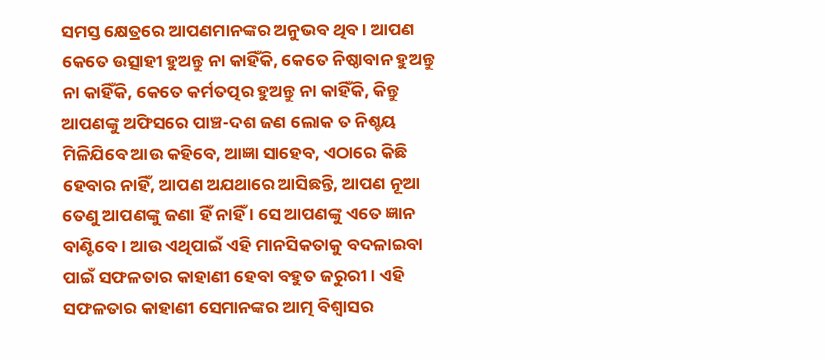ସମସ୍ତ କ୍ଷେତ୍ରରେ ଆପଣମାନଙ୍କର ଅନୁଭବ ଥିବ । ଆପଣ କେତେ ଉତ୍ସାହୀ ହୁଅନ୍ତୁ ନା କାହିଁକି, କେତେ ନିଷ୍ଠାବାନ ହୁଅନ୍ତୁ ନା କାହିଁକି, କେତେ କର୍ମତତ୍ପର ହୁଅନ୍ତୁ ନା କାହିଁକି, କିନ୍ତୁ ଆପଣଙ୍କୁ ଅଫିସରେ ପାଞ୍ଚ-ଦଶ ଜଣ ଲୋକ ତ ନିଶ୍ଚୟ ମିଳିଯିବେ ଆଉ କହିବେ, ଆଜ୍ଞା ସାହେବ, ଏଠାରେ କିଛି ହେବାର ନାହିଁ, ଆପଣ ଅଯଥାରେ ଆସିଛନ୍ତି, ଆପଣ ନୂଆ ତେଣୁ ଆପଣଙ୍କୁ ଜଣା ହିଁ ନାହିଁ । ସେ ଆପଣଙ୍କୁ ଏତେ ଜ୍ଞାନ ବାଣ୍ଟିବେ । ଆଉ ଏଥିପାଇଁ ଏହି ମାନସିକତାକୁ ବଦଳାଇବା ପାଇଁ ସଫଳତାର କାହାଣୀ ହେବା ବହୁତ ଜରୁରୀ । ଏହି ସଫଳତାର କାହାଣୀ ସେମାନଙ୍କର ଆତ୍ମ ବିଶ୍ୱାସର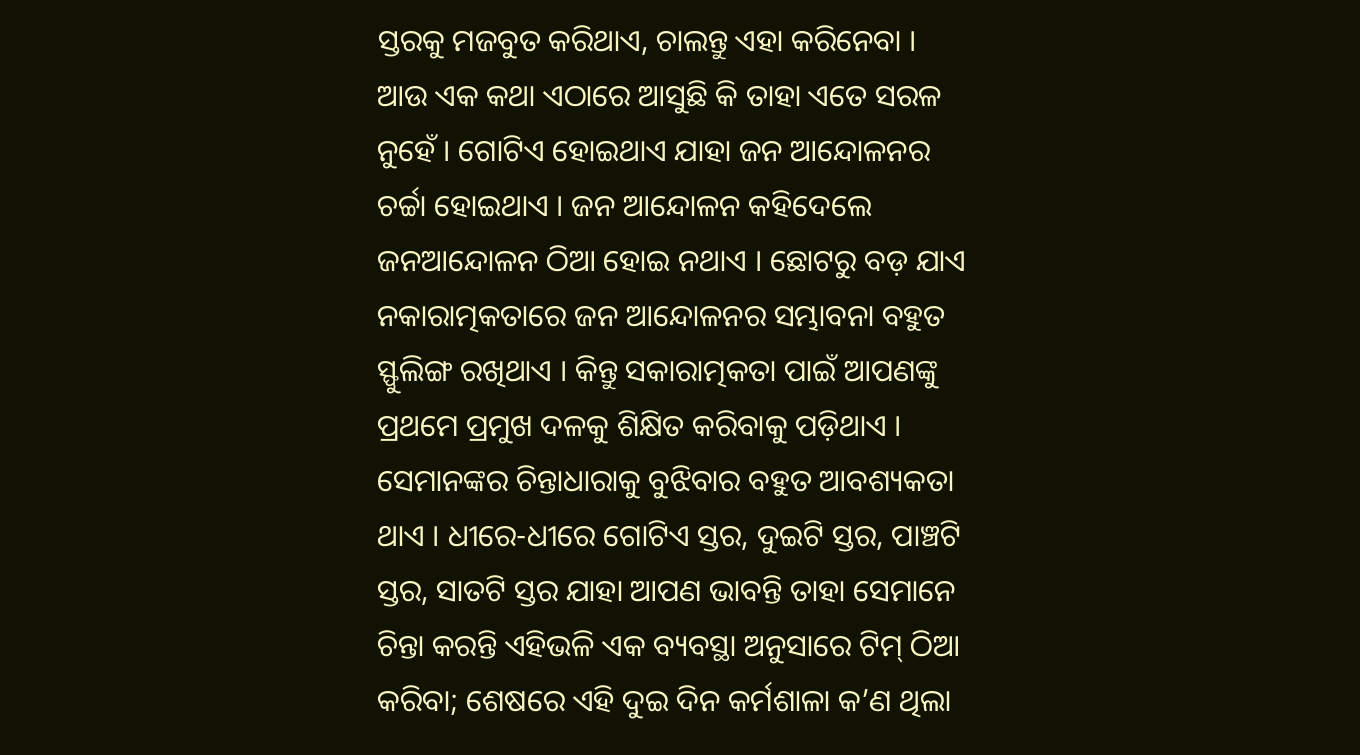ସ୍ତରକୁ ମଜବୁତ କରିଥାଏ, ଚାଲନ୍ତୁ ଏହା କରିନେବା ।
ଆଉ ଏକ କଥା ଏଠାରେ ଆସୁଛି କି ତାହା ଏତେ ସରଳ ନୁହେଁ । ଗୋଟିଏ ହୋଇଥାଏ ଯାହା ଜନ ଆନ୍ଦୋଳନର ଚର୍ଚ୍ଚା ହୋଇଥାଏ । ଜନ ଆନ୍ଦୋଳନ କହିଦେଲେ ଜନଆନ୍ଦୋଳନ ଠିଆ ହୋଇ ନଥାଏ । ଛୋଟରୁ ବଡ଼ ଯାଏ ନକାରାତ୍ମକତାରେ ଜନ ଆନ୍ଦୋଳନର ସମ୍ଭାବନା ବହୁତ ସ୍ଫୁଲିଙ୍ଗ ରଖିଥାଏ । କିନ୍ତୁ ସକାରାତ୍ମକତା ପାଇଁ ଆପଣଙ୍କୁ ପ୍ରଥମେ ପ୍ରମୁଖ ଦଳକୁ ଶିକ୍ଷିତ କରିବାକୁ ପଡ଼ିଥାଏ । ସେମାନଙ୍କର ଚିନ୍ତାଧାରାକୁ ବୁଝିବାର ବହୁତ ଆବଶ୍ୟକତା ଥାଏ । ଧୀରେ-ଧୀରେ ଗୋଟିଏ ସ୍ତର, ଦୁଇଟି ସ୍ତର, ପାଞ୍ଚଟି ସ୍ତର, ସାତଟି ସ୍ତର ଯାହା ଆପଣ ଭାବନ୍ତି ତାହା ସେମାନେ ଚିନ୍ତା କରନ୍ତି ଏହିଭଳି ଏକ ବ୍ୟବସ୍ଥା ଅନୁସାରେ ଟିମ୍ ଠିଆ କରିବା; ଶେଷରେ ଏହି ଦୁଇ ଦିନ କର୍ମଶାଳା କ’ଣ ଥିଲା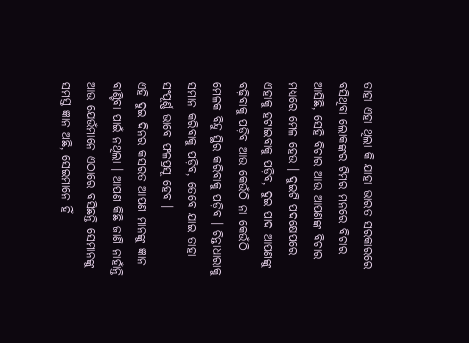ତାହା ଏହା ଥିଲା କି ଯାହା ଭାରତ ସରକାରରେ ବସିଥିବା ଲୋକଙ୍କର ଟିମର ମନରେ ବିଚାର ଆସିଛି, ସେହି ବିଚାର ଆଉ ଆପଣଙ୍କ ବିଚାର ମଧ୍ୟରେ ମେଳ ହେଉ । ଦୁଇଟି ପଦକ୍ଷେପରେ ଏହାକୁ ହଟାଇବାକୁ ପଡ଼ିବ, ଦୁଇ ପାଦ ଆପଣଙ୍କୁ ବଢ଼ିବାକୁ ପଡ଼ିବ ଆଉ କେଉଁଠି ନା କେଉଁଠି ମେଳକ ବିନ୍ଦୁ ସ୍ଥିର କରିବାକୁ ପଡ଼ିବ । ଚିନ୍ତାଧାରାକୁ ସମାନ କରିବାକୁ ପଡ଼ିବ, ତେବେ ଯାଇ ତାହା ସଂପୂର୍ଣ୍ଣ ଭାବେ ଫଳପ୍ରସୂ ହେବ ।
ଏହି ଦୁଇ ଦିନର କସରତ ଆପଣ ମାନଙ୍କୁ ଜ୍ଞାନ ବାଣ୍ଟିବା ପାଇଁ ନଥିଲା । ଆପଣ କିଛି ଜାଣି ନାହାଁନ୍ତି ଆଉ ଯେଉଁମାନେ ଏଠାରେ ବସିଛନ୍ତି ସେମାନଙ୍କୁ ସମସ୍ତ ଜ୍ଞାନ ଅଛି, ସେଇମାନେ ହିଁ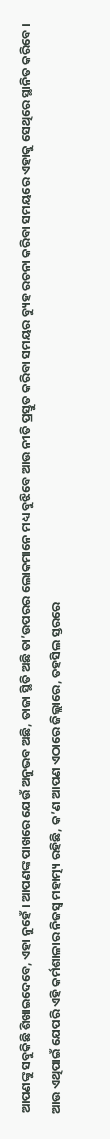ଆପଣଙ୍କୁ ସବୁକିଛି ଶିଖାଇଦେବେ, ଏହା ନୁହେଁ । ଆପଣଙ୍କ ପାଖରେ ଯେଉଁ ଅନୁଭବ ଅଛି, ତାଜା ସ୍ଥିତି ଅଛି ତା’ଉପରର ଲୋକମାନେ ମଧ୍ୟ ବୁଝିବେ ଆଉ ନୀତି ପ୍ରସ୍ତୁତ କରିବା ସମୟର ବ୍ୟୁହ ରଚନା କରିବା ସମୟରେ ଏହାକୁ ସେଥିରେ ସ୍ଥାନିତ କରିବେ ।
ଆଉ ଏଥିପାଇଁ ଯେପରି ଏହି କର୍ମଶାଳାର ନିଜସ୍ୱ ମହାତ୍ମ୍ୟ ରହିଛି, କ’ଣ ଆପଣ ଏଠାରେ ଜିଲ୍ଲାରେ, ତହସିଲ ସ୍ତରରେ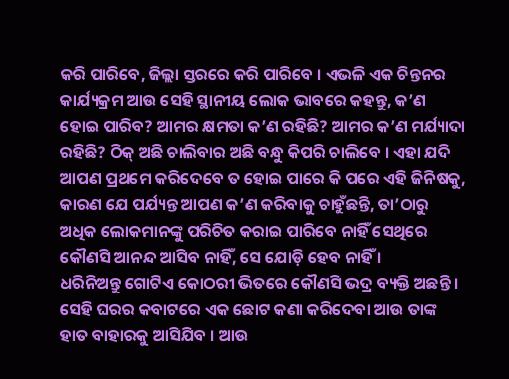କରି ପାରିବେ, ଜିଲ୍ଲା ସ୍ତରରେ କରି ପାରିବେ । ଏଭଳି ଏକ ଚିନ୍ତନର କାର୍ଯ୍ୟକ୍ରମ ଆଉ ସେହି ସ୍ଥାନୀୟ ଲୋକ ଭାବରେ କହନ୍ତୁ, କ’ଣ ହୋଇ ପାରିବ? ଆମର କ୍ଷମତା କ’ଣ ରହିଛି? ଆମର କ’ଣ ମର୍ଯ୍ୟାଦା ରହିଛି? ଠିକ୍ ଅଛି ଚାଲିବାର ଅଛି ବନ୍ଧୁ କିପରି ଚାଲିବେ । ଏହା ଯଦି ଆପଣ ପ୍ରଥମେ କରିଦେବେ ତ ହୋଇ ପାରେ କି ପରେ ଏହି ଜିନିଷକୁ, କାରଣ ଯେ ପର୍ଯ୍ୟନ୍ତ ଆପଣ କ’ଣ କରିବାକୁ ଚାହୁଁଛନ୍ତି, ତା’ଠାରୁ ଅଧିକ ଲୋକମାନଙ୍କୁ ପରିଚିତ କରାଇ ପାରିବେ ନାହିଁ ସେଥିରେ କୌଣସି ଆନନ୍ଦ ଆସିବ ନାହିଁ, ସେ ଯୋଡ଼ି ହେବ ନାହିଁ ।
ଧରିନିଅନ୍ତୁ ଗୋଟିଏ କୋଠରୀ ଭିତରେ କୌଣସି ଭଦ୍ର ବ୍ୟକ୍ତି ଅଛନ୍ତି । ସେହି ଘରର କବାଟରେ ଏକ ଛୋଟ କଣା କରିଦେବା ଆଉ ତାଙ୍କ ହାତ ବାହାରକୁ ଆସିଯିବ । ଆଉ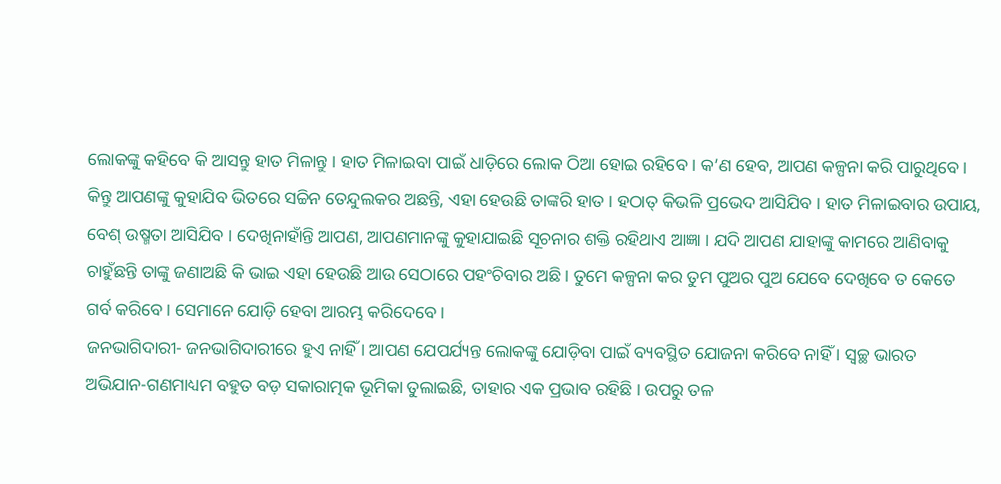ଲୋକଙ୍କୁ କହିବେ କି ଆସନ୍ତୁ ହାତ ମିଳାନ୍ତୁ । ହାତ ମିଳାଇବା ପାଇଁ ଧାଡ଼ିରେ ଲୋକ ଠିଆ ହୋଇ ରହିବେ । କ’ଣ ହେବ, ଆପଣ କଳ୍ପନା କରି ପାରୁଥିବେ । କିନ୍ତୁ ଆପଣଙ୍କୁ କୁହାଯିବ ଭିତରେ ସଚ୍ଚିନ ତେନ୍ଦୁଲକର ଅଛନ୍ତି, ଏହା ହେଉଛି ତାଙ୍କରି ହାତ । ହଠାତ୍ କିଭଳି ପ୍ରଭେଦ ଆସିଯିବ । ହାତ ମିଳାଇବାର ଉପାୟ, ବେଶ୍ ଉଷ୍ମତା ଆସିଯିବ । ଦେଖିନାହାଁନ୍ତି ଆପଣ, ଆପଣମାନଙ୍କୁ କୁହାଯାଇଛି ସୂଚନାର ଶକ୍ତି ରହିଥାଏ ଆଜ୍ଞା । ଯଦି ଆପଣ ଯାହାଙ୍କୁ କାମରେ ଆଣିବାକୁ ଚାହୁଁଛନ୍ତି ତାଙ୍କୁ ଜଣାଅଛି କି ଭାଇ ଏହା ହେଉଛି ଆଉ ସେଠାରେ ପହଂଚିବାର ଅଛି । ତୁମେ କଳ୍ପନା କର ତୁମ ପୁଅର ପୁଅ ଯେବେ ଦେଖିବେ ତ କେତେ ଗର୍ବ କରିବେ । ସେମାନେ ଯୋଡ଼ି ହେବା ଆରମ୍ଭ କରିଦେବେ ।
ଜନଭାଗିଦାରୀ- ଜନଭାଗିଦାରୀରେ ହୁଏ ନାହିଁ । ଆପଣ ଯେପର୍ଯ୍ୟନ୍ତ ଲୋକଙ୍କୁ ଯୋଡ଼ିବା ପାଇଁ ବ୍ୟବସ୍ଥିତ ଯୋଜନା କରିବେ ନାହିଁ । ସ୍ୱଚ୍ଛ ଭାରତ ଅଭିଯାନ-ଗଣମାଧ୍ୟମ ବହୁତ ବଡ଼ ସକାରାତ୍ମକ ଭୂମିକା ତୁଲାଇଛି, ତାହାର ଏକ ପ୍ରଭାବ ରହିଛି । ଉପରୁ ତଳ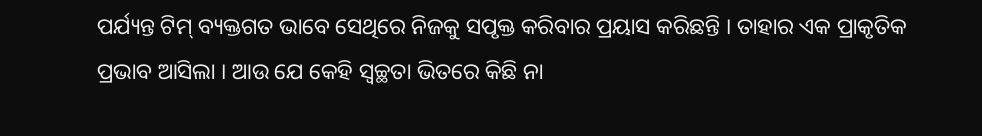ପର୍ଯ୍ୟନ୍ତ ଟିମ୍ ବ୍ୟକ୍ତଗତ ଭାବେ ସେଥିରେ ନିଜକୁ ସପୃକ୍ତ କରିବାର ପ୍ରୟାସ କରିଛନ୍ତି । ତାହାର ଏକ ପ୍ରାକୃତିକ ପ୍ରଭାବ ଆସିଲା । ଆଉ ଯେ କେହି ସ୍ୱଚ୍ଛତା ଭିତରେ କିଛି ନା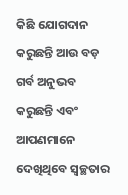କିଛି ଯୋଗଦାନ କରୁଛନ୍ତି ଆଉ ବଡ଼ ଗର୍ବ ଅନୁଭବ କରୁଛନ୍ତି ଏବଂ ଆପଣମାନେ ଦେଖିଥିବେ ସ୍ୱଚ୍ଛତାର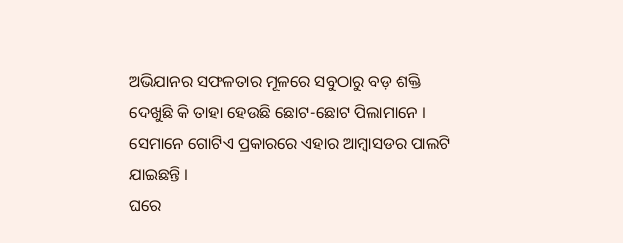ଅଭିଯାନର ସଫଳତାର ମୂଳରେ ସବୁଠାରୁ ବଡ଼ ଶକ୍ତି ଦେଖୁଛି କି ତାହା ହେଉଛି ଛୋଟ-ଛୋଟ ପିଲାମାନେ । ସେମାନେ ଗୋଟିଏ ପ୍ରକାରରେ ଏହାର ଆମ୍ବାସଡର ପାଲଟି ଯାଇଛନ୍ତି ।
ଘରେ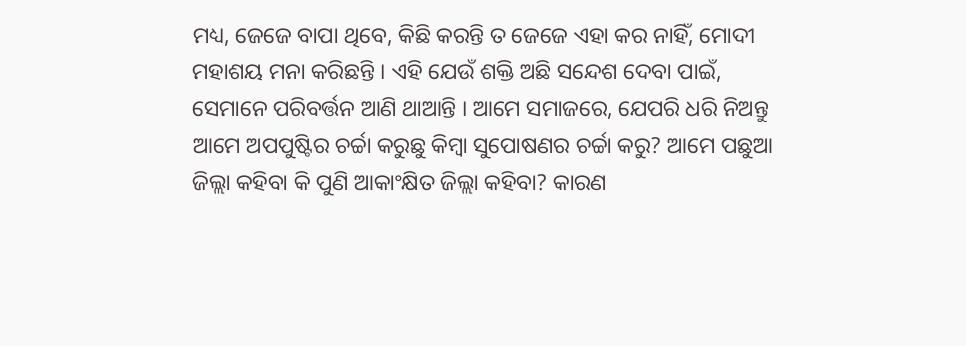ମଧ୍ୟ, ଜେଜେ ବାପା ଥିବେ, କିଛି କରନ୍ତି ତ ଜେଜେ ଏହା କର ନାହିଁ, ମୋଦୀ ମହାଶୟ ମନା କରିଛନ୍ତି । ଏହି ଯେଉଁ ଶକ୍ତି ଅଛି ସନ୍ଦେଶ ଦେବା ପାଇଁ, ସେମାନେ ପରିବର୍ତ୍ତନ ଆଣି ଥାଆନ୍ତି । ଆମେ ସମାଜରେ, ଯେପରି ଧରି ନିଅନ୍ତୁ ଆମେ ଅପପୁଷ୍ଟିର ଚର୍ଚ୍ଚା କରୁଛୁ କିମ୍ବା ସୁପୋଷଣର ଚର୍ଚ୍ଚା କରୁ? ଆମେ ପଛୁଆ ଜିଲ୍ଲା କହିବା କି ପୁଣି ଆକାଂକ୍ଷିତ ଜିଲ୍ଲା କହିବା? କାରଣ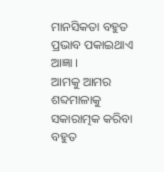ମାନସିକତା ବହୁତ ପ୍ରଭାବ ପକାଇଥାଏ ଆଜ୍ଞା ।
ଆମକୁ ଆମର ଶବ୍ଦମାଳାକୁ ସକାରାତ୍ମକ କରିବା ବହୁତ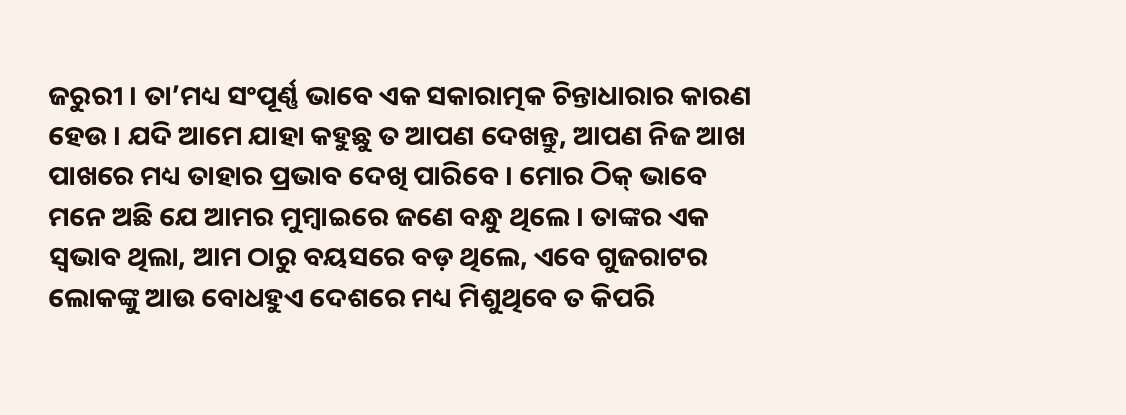ଜରୁରୀ । ତା’ମଧ୍ୟ ସଂପୂର୍ଣ୍ଣ ଭାବେ ଏକ ସକାରାତ୍ମକ ଚିନ୍ତାଧାରାର କାରଣ ହେଉ । ଯଦି ଆମେ ଯାହା କହୁଛୁ ତ ଆପଣ ଦେଖନ୍ତୁ, ଆପଣ ନିଜ ଆଖ ପାଖରେ ମଧ୍ୟ ତାହାର ପ୍ରଭାବ ଦେଖି ପାରିବେ । ମୋର ଠିକ୍ ଭାବେ ମନେ ଅଛି ଯେ ଆମର ମୁମ୍ବାଇରେ ଜଣେ ବନ୍ଧୁ ଥିଲେ । ତାଙ୍କର ଏକ ସ୍ୱଭାବ ଥିଲା, ଆମ ଠାରୁ ବୟସରେ ବଡ଼ ଥିଲେ, ଏବେ ଗୁଜରାଟର ଲୋକଙ୍କୁ ଆଉ ବୋଧହୁଏ ଦେଶରେ ମଧ୍ୟ ମିଶୁଥିବେ ତ କିପରି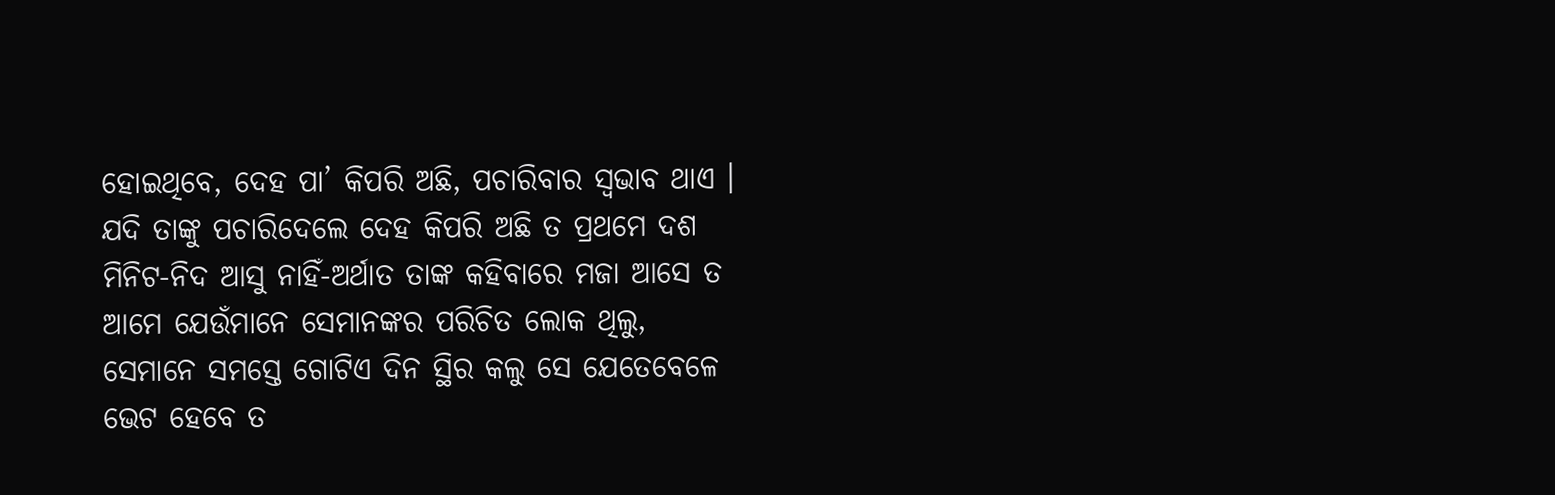ହୋଇଥିବେ, ଦେହ ପା’ କିପରି ଅଛି, ପଚାରିବାର ସ୍ୱଭାବ ଥାଏ । ଯଦି ତାଙ୍କୁ ପଚାରିଦେଲେ ଦେହ କିପରି ଅଛି ତ ପ୍ରଥମେ ଦଶ ମିନିଟ-ନିଦ ଆସୁ ନାହିଁ-ଅର୍ଥାତ ତାଙ୍କ କହିବାରେ ମଜା ଆସେ ତ ଆମେ ଯେଉଁମାନେ ସେମାନଙ୍କର ପରିଚିତ ଲୋକ ଥିଲୁ, ସେମାନେ ସମସ୍ତେ ଗୋଟିଏ ଦିନ ସ୍ଥିର କଲୁ ସେ ଯେତେବେଳେ ଭେଟ ହେବେ ତ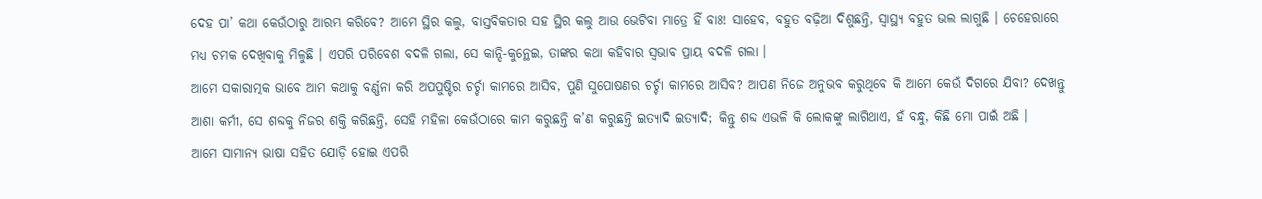ଦେହ ପା’ କଥା କେଉଁଠାରୁ ଆରମ୍ଭ କରିବେ? ଆମେ ସ୍ଥିର କଲୁ, ବାସ୍ତବିକତାର ସହ ସ୍ଥିର କଲୁ ଆଉ ଭେଟିବା ମାତ୍ରେ ହିଁ ବାଃ! ସାହେବ, ବହୁତ ବଢ଼ିଆ ଦିଶୁଛନ୍ତି, ସ୍ୱାସ୍ଥ୍ୟ ବହୁତ ଭଲ ଲାଗୁଛି । ଚେହେରାରେ ମଧ୍ୟ ଚମକ ଦେଖିବାକୁ ମିଳୁଛି । ଏପରି ପରିବେଶ ବଦଳି ଗଲା, ସେ କାନ୍ଦି-କୁନ୍ଥେଇ, ତାଙ୍କର କଥା କହିବାର ସ୍ୱଭାବ ପ୍ରାୟ ବଦଳି ଗଲା ।
ଆମେ ସକାରାତ୍ମକ ଭାବେ ଆମ କଥାକୁ ବର୍ଣ୍ଣନା କରି ଅପପୁଷ୍ଟିର ଚର୍ଚ୍ଚା କାମରେ ଆସିବ, ପୁଣି ସୁପୋଷଣର ଚର୍ଚ୍ଚା କାମରେ ଆସିବ? ଆପଣ ନିଜେ ଅନୁଭବ କରୁଥିବେ କି ଆମେ କେଉଁ ଦିଗରେ ଯିବା? ଦେଖନ୍ତୁ ଆଶା କର୍ମୀ, ସେ ଶବ୍ଦକୁ ନିଜର ଶକ୍ତି କରିଛନ୍ତି, ସେହି ମହିଳା କେଉଁଠାରେ କାମ କରୁଛନ୍ତି କ’ଣ କରୁଛନ୍ତି ଇତ୍ୟାଦି ଇତ୍ୟାଦି; କିନ୍ତୁ ଶବ୍ଦ ଏଭଳି କି ଲୋକଙ୍କୁ ଲାଗିଥାଏ, ହଁ ବନ୍ଧୁ, କିଛି ମୋ ପାଇଁ ଅଛି ।
ଆମେ ସାମାନ୍ୟ ଭାଷା ସହିତ ଯୋଡ଼ି ହୋଇ ଏପରି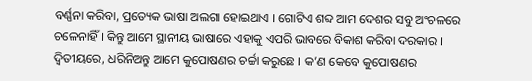ବର୍ଣ୍ଣନା କରିବା, ପ୍ରତ୍ୟେକ ଭାଷା ଅଲଗା ହୋଇଥାଏ । ଗୋଟିଏ ଶବ୍ଦ ଆମ ଦେଶର ସବୁ ଅଂଚଳରେ ଚଳେନାହିଁ । କିନ୍ତୁ ଆମେ ସ୍ଥାନୀୟ ଭାଷାରେ ଏହାକୁ ଏପରି ଭାବରେ ବିକାଶ କରିବା ଦରକାର ।
ଦ୍ୱିତୀୟରେ, ଧରିନିଅନ୍ତୁ ଆମେ କୁପୋଷଣର ଚର୍ଚ୍ଚା କରୁଛେ । କ’ଣ କେବେ କୁପୋଷଣର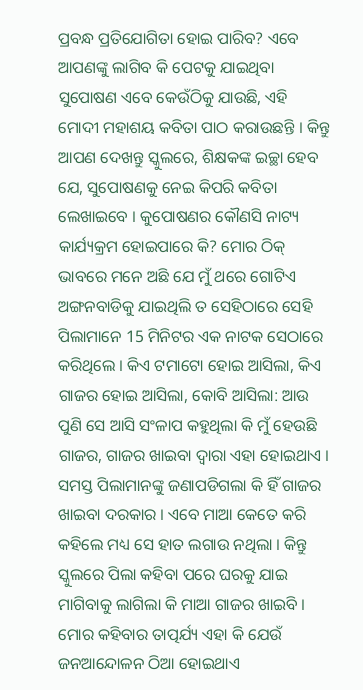ପ୍ରବନ୍ଧ ପ୍ରତିଯୋଗିତା ହୋଇ ପାରିବ? ଏବେ ଆପଣଙ୍କୁ ଲାଗିବ କି ପେଟକୁ ଯାଇଥିବା ସୁପୋଷଣ ଏବେ କେଉଁଠିକୁ ଯାଉଛି, ଏହି ମୋଦୀ ମହାଶୟ କବିତା ପାଠ କରାଉଛନ୍ତି । କିନ୍ତୁ ଆପଣ ଦେଖନ୍ତୁ ସ୍କୁଲରେ, ଶିକ୍ଷକଙ୍କ ଇଚ୍ଛା ହେବ ଯେ, ସୁପୋଷଣକୁ ନେଇ କିପରି କବିତା ଲେଖାଇବେ । କୁପୋଷଣର କୌଣସି ନାଟ୍ୟ କାର୍ଯ୍ୟକ୍ରମ ହୋଇପାରେ କି? ମୋର ଠିକ୍ ଭାବରେ ମନେ ଅଛି ଯେ ମୁଁ ଥରେ ଗୋଟିଏ ଅଙ୍ଗନବାଡିକୁ ଯାଇଥିଲି ତ ସେହିଠାରେ ସେହି ପିଲାମାନେ 15 ମିନିଟର ଏକ ନାଟକ ସେଠାରେ କରିଥିଲେ । କିଏ ଟମାଟୋ ହୋଇ ଆସିଲା, କିଏ ଗାଜର ହୋଇ ଆସିଲା, କୋବି ଆସିଲା: ଆଉ ପୁଣି ସେ ଆସି ସଂଳାପ କହୁଥିଲା କି ମୁଁ ହେଉଛି ଗାଜର, ଗାଜର ଖାଇବା ଦ୍ୱାରା ଏହା ହୋଇଥାଏ । ସମସ୍ତ ପିଲାମାନଙ୍କୁ ଜଣାପଡିଗଲା କି ହିଁ ଗାଜର ଖାଇବା ଦରକାର । ଏବେ ମାଆ କେତେ କରି କହିଲେ ମଧ୍ୟ ସେ ହାତ ଲଗାଉ ନଥିଲା । କିନ୍ତୁ ସ୍କୁଲରେ ପିଲା କହିବା ପରେ ଘରକୁ ଯାଇ ମାଗିବାକୁ ଲାଗିଲା କି ମାଆ ଗାଜର ଖାଇବି । ମୋର କହିବାର ତାତ୍ପର୍ଯ୍ୟ ଏହା କି ଯେଉଁ ଜନଆନ୍ଦୋଳନ ଠିଆ ହୋଇଥାଏ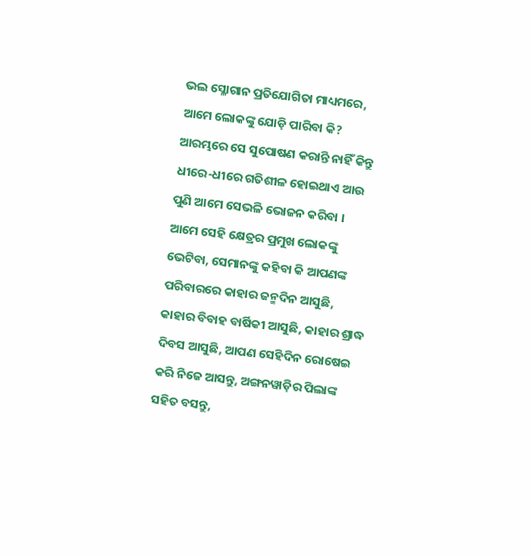ଭଲ ସ୍ଳୋଗାନ ପ୍ରତିଯୋଗିତା ମାଧ୍ୟମରେ, ଆମେ ଲୋକଙ୍କୁ ଯୋଡ଼ି ପାରିବା କି? ଆରମ୍ଭରେ ସେ ସୁପୋଷଣ କରାନ୍ତି ନାହିଁ କିନ୍ତୁ ଧୀରେ-ଧୀରେ ଗତିଶୀଳ ହୋଇଥାଏ ଆଉ ପୁଣି ଆମେ ସେଭଳି ଭୋଜନ କରିବା ।
ଆମେ ସେହି କ୍ଷେତ୍ରର ପ୍ରମୁଖ ଲୋକଙ୍କୁ ଭେଟିବା, ସେମାନଙ୍କୁ କହିବା କି ଆପଣଙ୍କ ପରିବାରରେ କାହାର ଜନ୍ମଦିନ ଆସୁଛି, କାହାର ବିବାହ ବାର୍ଷିକୀ ଆସୁଛି, କାହାର ଶ୍ରାଦ୍ଧ ଦିବସ ଆସୁଛି, ଆପଣ ସେହିଦିନ ରୋଷେଇ କରି ନିଜେ ଆସନ୍ତୁ, ଅଙ୍ଗନୱାଡ଼ିର ପିଲାଙ୍କ ସହିତ ବସନ୍ତୁ,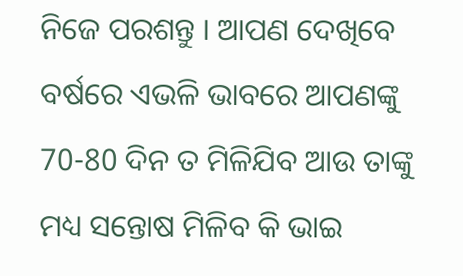ନିଜେ ପରଶନ୍ତୁ । ଆପଣ ଦେଖିବେ ବର୍ଷରେ ଏଭଳି ଭାବରେ ଆପଣଙ୍କୁ 70-80 ଦିନ ତ ମିଳିଯିବ ଆଉ ତାଙ୍କୁ ମଧ୍ୟ ସନ୍ତୋଷ ମିଳିବ କି ଭାଇ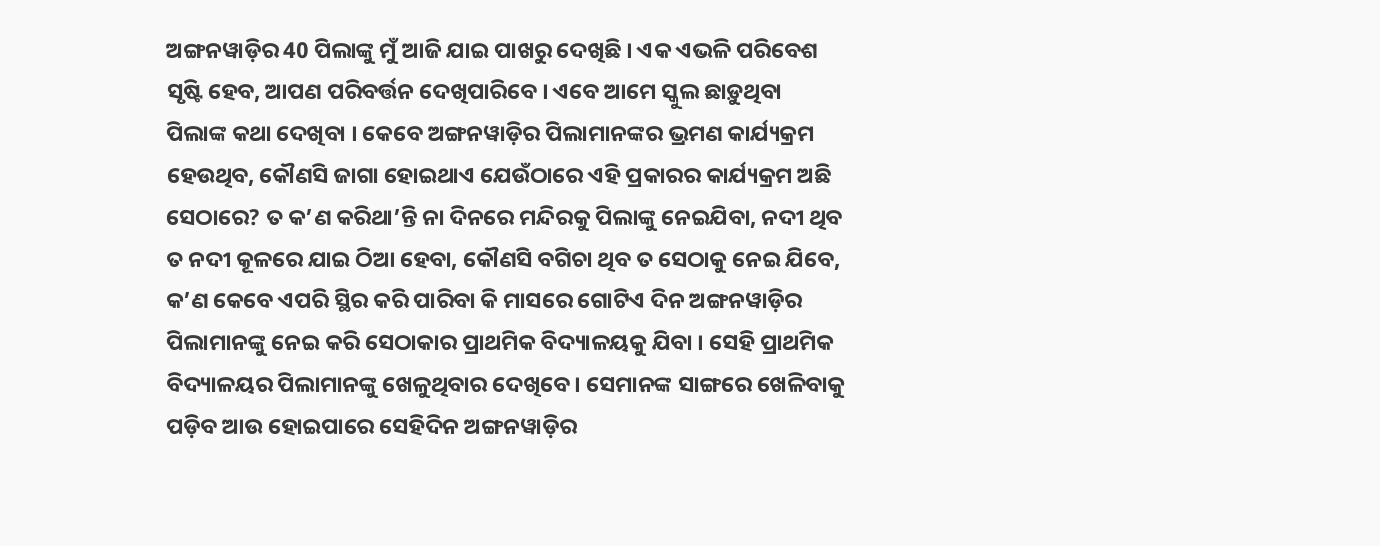ଅଙ୍ଗନୱାଡ଼ିର 40 ପିଲାଙ୍କୁ ମୁଁ ଆଜି ଯାଇ ପାଖରୁ ଦେଖିଛି । ଏକ ଏଭଳି ପରିବେଶ ସୃଷ୍ଟି ହେବ, ଆପଣ ପରିବର୍ତ୍ତନ ଦେଖିପାରିବେ । ଏବେ ଆମେ ସ୍କୁଲ ଛାଡ଼ୁଥିବା ପିଲାଙ୍କ କଥା ଦେଖିବା । କେବେ ଅଙ୍ଗନୱାଡ଼ିର ପିଲାମାନଙ୍କର ଭ୍ରମଣ କାର୍ଯ୍ୟକ୍ରମ ହେଉଥିବ, କୌଣସି ଜାଗା ହୋଇଥାଏ ଯେଉଁଠାରେ ଏହି ପ୍ରକାରର କାର୍ଯ୍ୟକ୍ରମ ଅଛି ସେଠାରେ? ତ କ’ଣ କରିଥା’ନ୍ତି ନା ଦିନରେ ମନ୍ଦିରକୁ ପିଲାଙ୍କୁ ନେଇଯିବା, ନଦୀ ଥିବ ତ ନଦୀ କୂଳରେ ଯାଇ ଠିଆ ହେବା, କୌଣସି ବଗିଚା ଥିବ ତ ସେଠାକୁ ନେଇ ଯିବେ, କ’ଣ କେବେ ଏପରି ସ୍ଥିର କରି ପାରିବା କି ମାସରେ ଗୋଟିଏ ଦିନ ଅଙ୍ଗନୱାଡ଼ିର ପିଲାମାନଙ୍କୁ ନେଇ କରି ସେଠାକାର ପ୍ରାଥମିକ ବିଦ୍ୟାଳୟକୁ ଯିବା । ସେହି ପ୍ରାଥମିକ ବିଦ୍ୟାଳୟର ପିଲାମାନଙ୍କୁ ଖେଳୁଥିବାର ଦେଖିବେ । ସେମାନଙ୍କ ସାଙ୍ଗରେ ଖେଳିବାକୁ ପଡ଼ିବ ଆଉ ହୋଇପାରେ ସେହିଦିନ ଅଙ୍ଗନୱାଡ଼ିର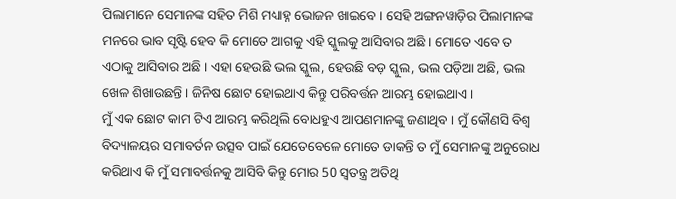ପିଲାମାନେ ସେମାନଙ୍କ ସହିତ ମିଶି ମଧ୍ୟାହ୍ନ ଭୋଜନ ଖାଇବେ । ସେହି ଅଙ୍ଗନୱାଡ଼ିର ପିଲାମାନଙ୍କ ମନରେ ଭାବ ସୃଷ୍ଟି ହେବ କି ମୋତେ ଆଗକୁ ଏହି ସ୍କୁଲକୁ ଆସିବାର ଅଛି । ମୋତେ ଏବେ ତ ଏଠାକୁ ଆସିବାର ଅଛି । ଏହା ହେଉଛି ଭଲ ସ୍କୁଲ, ହେଉଛି ବଡ଼ ସ୍କୁଲ, ଭଲ ପଡ଼ିଆ ଅଛି, ଭଲ ଖେଳ ଶିଖାଉଛନ୍ତି । ଜିନିଷ ଛୋଟ ହୋଇଥାଏ କିନ୍ତୁ ପରିବର୍ତ୍ତନ ଆରମ୍ଭ ହୋଇଥାଏ ।
ମୁଁ ଏକ ଛୋଟ କାମ ଟିଏ ଆରମ୍ଭ କରିଥିଲି ବୋଧହୁଏ ଆପଣମାନଙ୍କୁ ଜଣାଥିବ । ମୁଁ କୌଣସି ବିଶ୍ୱ ବିଦ୍ୟାଳୟର ସମାବର୍ତନ ଉତ୍ସବ ପାଇଁ ଯେତେବେଳେ ମୋତେ ଡାକନ୍ତି ତ ମୁଁ ସେମାନଙ୍କୁ ଅନୁରୋଧ କରିଥାଏ କି ମୁଁ ସମାବର୍ତ୍ତନକୁ ଆସିବି କିନ୍ତୁ ମୋର 50 ସ୍ୱତନ୍ତ୍ର ଅତିଥି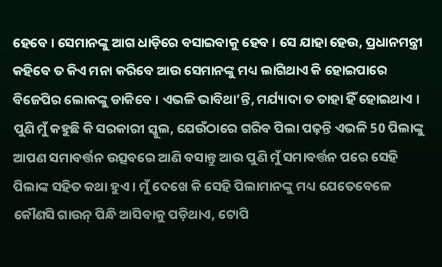ହେବେ । ସେମାନଙ୍କୁ ଆଗ ଧାଡ଼ିରେ ବସାଇବାକୁ ହେବ । ସେ ଯାହା ହେଉ, ପ୍ରଧାନମନ୍ତ୍ରୀ କହିବେ ତ କିଏ ମନା କରିବେ ଆଉ ସେମାନଙ୍କୁ ମଧ୍ୟ ଲାଗିଥାଏ କି ହୋଇପାରେ ବିଜେପିର ଲୋକଙ୍କୁ ଡାକିବେ । ଏଭଳି ଭାବିଥା’ନ୍ତି, ମର୍ଯ୍ୟାଦା ତ ତାହା ହିଁ ହୋଇଥାଏ । ପୁଣି ମୁଁ କହୁଛି କି ସରକାରୀ ସ୍କୁଲ, ଯେଉଁଠାରେ ଗରିବ ପିଲା ପଢ଼ନ୍ତି ଏଭଳି 50 ପିଲାଙ୍କୁ ଆପଣ ସମାବର୍ତ୍ତନ ଉତ୍ସବରେ ଆଣି ବସାନ୍ତୁ ଆଉ ପୁଣି ମୁଁ ସମାବର୍ତ୍ତନ ପରେ ସେହି ପିଲାଙ୍କ ସହିତ କଥା ହୁଏ । ମୁଁ ଦେଖେ କି ସେହି ପିଲାମାନଙ୍କୁ ମଧ୍ୟ ଯେତେବେଳେ କୌଣସି ଗାଉନ୍ ପିନ୍ଧି ଆସିବାକୁ ପଡ଼ିଥାଏ, ଟୋପି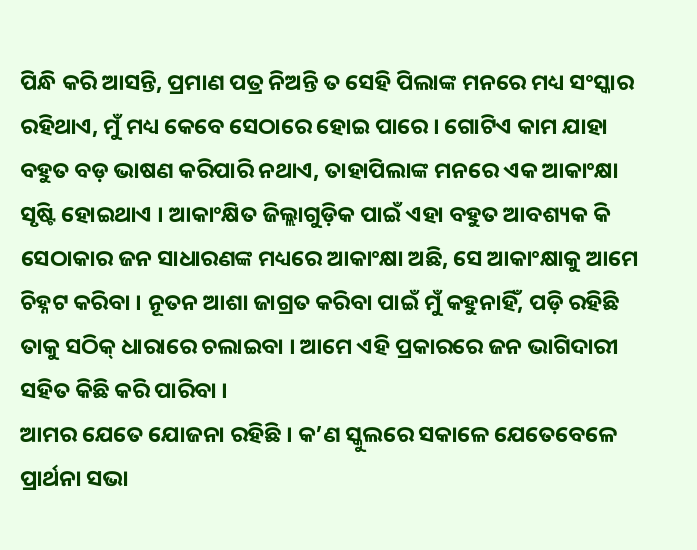ପିନ୍ଧି କରି ଆସନ୍ତି, ପ୍ରମାଣ ପତ୍ର ନିଅନ୍ତି ତ ସେହି ପିଲାଙ୍କ ମନରେ ମଧ୍ୟ ସଂସ୍କାର ରହିଥାଏ, ମୁଁ ମଧ୍ୟ କେବେ ସେଠାରେ ହୋଇ ପାରେ । ଗୋଟିଏ କାମ ଯାହା ବହୁତ ବଡ଼ ଭାଷଣ କରିପାରି ନଥାଏ, ତାହାପିଲାଙ୍କ ମନରେ ଏକ ଆକାଂକ୍ଷା ସୃଷ୍ଟି ହୋଇଥାଏ । ଆକାଂକ୍ଷିତ ଜିଲ୍ଲାଗୁଡ଼ିକ ପାଇଁ ଏହା ବହୁତ ଆବଶ୍ୟକ କି ସେଠାକାର ଜନ ସାଧାରଣଙ୍କ ମଧ୍ୟରେ ଆକାଂକ୍ଷା ଅଛି, ସେ ଆକାଂକ୍ଷାକୁ ଆମେ ଚିହ୍ନଟ କରିବା । ନୂତନ ଆଶା ଜାଗ୍ରତ କରିବା ପାଇଁ ମୁଁ କହୁନାହିଁ, ପଡ଼ି ରହିଛି ତାକୁ ସଠିକ୍ ଧାରାରେ ଚଲାଇବା । ଆମେ ଏହି ପ୍ରକାରରେ ଜନ ଭାଗିଦାରୀ ସହିତ କିଛି କରି ପାରିବା ।
ଆମର ଯେତେ ଯୋଜନା ରହିଛି । କ’ଣ ସ୍କୁଲରେ ସକାଳେ ଯେତେବେଳେ ପ୍ରାର୍ଥନା ସଭା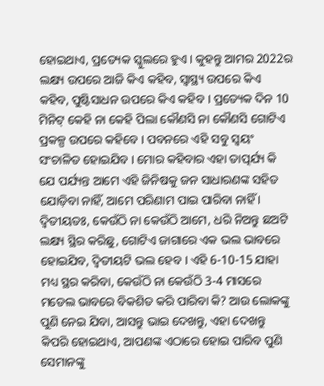ହୋଇଥାଏ, ପ୍ରତ୍ୟେକ ସ୍କୁଲରେ ହୁଏ । କୁହନ୍ତୁ ଆମର 2022ର ଲକ୍ଷ୍ୟ ଉପରେ ଆଜି କିଏ କହିବ, ସ୍ୱାସ୍ଥ୍ୟ ଉପରେ କିଏ କହିବ, ପୁଷ୍ଟିସାଧନ ଉପରେ କିଏ କହିବ । ପ୍ରତ୍ୟେକ ଦିନ 10 ମିନିଟ୍ କେହି ନା କେହି ପିଲା କୌଣସି ନା କୌଣସି ଗୋଟିଏ ପ୍ରକଳ୍ପ ଉପରେ କହିବେ । ପବନରେ ଏହି ସବୁ ସ୍ୱୟଂ ସଂଚାଳିତ ହୋଇଯିବ । ମୋର କହିବାର ଏହା ତାତ୍ପର୍ଯ୍ୟ କି ଯେ ପର୍ଯ୍ୟନ୍ତ ଆମେ ଏହି ଜିନିଷକୁ ଜନ ସାଧାରଣଙ୍କ ସହିତ ଯୋଡ଼ିବା ନାହିଁ, ଆମେ ପରିଣାମ ପାଇ ପାରିବା ନାହିଁ ।
ଦ୍ୱିତୀୟତଃ, କେଉଁଠି ନା କେଉଁଠି ଆମେ, ଧରି ନିଅନ୍ତୁ ଛଅଟି ଲକ୍ଷ୍ୟ ସ୍ଥିର କରିଛୁ, ଗୋଟିଏ ଜାଗାରେ ଏକ ଭଲ ଭାବରେ ହୋଇଯିବ, ଦ୍ୱିତୀୟଟି ଭଲ ହେବ । ଏହି 6-10-15 ଯାହା ମଧ୍ୟ ସ୍ଥର କରିବା, କେଉଁଠି ନା କେଉଁଠି 3-4 ମାସରେ ମଡେଲ ଭାବରେ ବିକଶିତ କରି ପାରିବା କି? ଆଉ ଲୋକଙ୍କୁ ପୁଣି ନେଇ ଯିବା, ଆସନ୍ତୁ ଭାଇ ଦେଖନ୍ତୁ, ଏହା ଦେଖନ୍ତୁ କିପରି ହୋଇଥାଏ, ଆପଣଙ୍କ ଏଠାରେ ହୋଇ ପାରିବ ପୁଣି ସେମାନଙ୍କୁ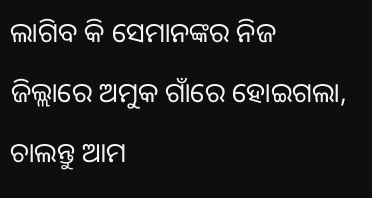ଲାଗିବ କି ସେମାନଙ୍କର ନିଜ ଜିଲ୍ଲାରେ ଅମୁକ ଗାଁରେ ହୋଇଗଲା, ଚାଲନ୍ତୁ ଆମ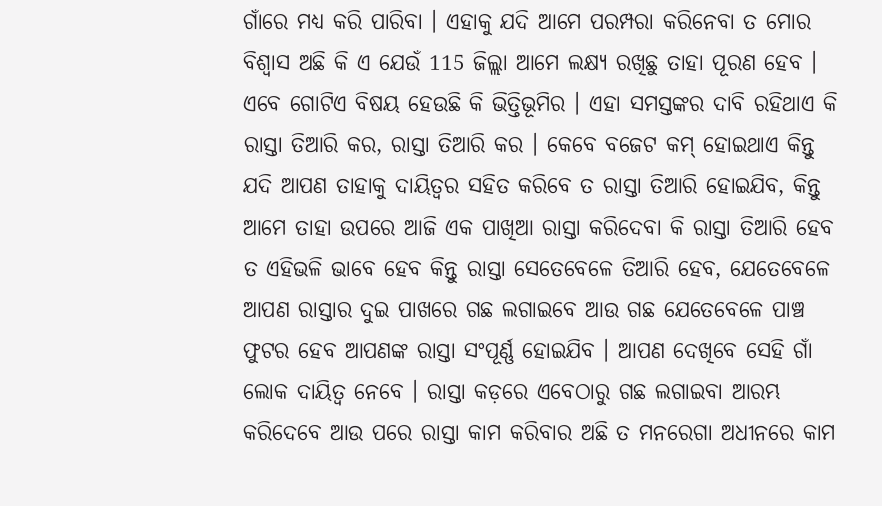ଗାଁରେ ମଧ୍ୟ କରି ପାରିବା । ଏହାକୁ ଯଦି ଆମେ ପରମ୍ପରା କରିନେବା ତ ମୋର ବିଶ୍ୱାସ ଅଛି କି ଏ ଯେଉଁ 115 ଜିଲ୍ଲା ଆମେ ଲକ୍ଷ୍ୟ ରଖିଛୁ ତାହା ପୂରଣ ହେବ ।
ଏବେ ଗୋଟିଏ ବିଷୟ ହେଉଛି କି ଭିତ୍ତିଭୂମିର । ଏହା ସମସ୍ତଙ୍କର ଦାବି ରହିଥାଏ କି ରାସ୍ତା ତିଆରି କର, ରାସ୍ତା ତିଆରି କର । କେବେ ବଜେଟ କମ୍ ହୋଇଥାଏ କିନ୍ତୁ ଯଦି ଆପଣ ତାହାକୁ ଦାୟିତ୍ୱର ସହିତ କରିବେ ତ ରାସ୍ତା ତିଆରି ହୋଇଯିବ, କିନ୍ତୁ ଆମେ ତାହା ଉପରେ ଆଜି ଏକ ପାଖିଆ ରାସ୍ତା କରିଦେବା କି ରାସ୍ତା ତିଆରି ହେବ ତ ଏହିଭଳି ଭାବେ ହେବ କିନ୍ତୁ ରାସ୍ତା ସେତେବେଳେ ତିଆରି ହେବ, ଯେତେବେଳେ ଆପଣ ରାସ୍ତାର ଦୁଇ ପାଖରେ ଗଛ ଲଗାଇବେ ଆଉ ଗଛ ଯେତେବେଳେ ପାଞ୍ଚ ଫୁଟର ହେବ ଆପଣଙ୍କ ରାସ୍ତା ସଂପୂର୍ଣ୍ଣ ହୋଇଯିବ । ଆପଣ ଦେଖିବେ ସେହି ଗାଁ ଲୋକ ଦାୟିତ୍ୱ ନେବେ । ରାସ୍ତା କଡ଼ରେ ଏବେଠାରୁ ଗଛ ଲଗାଇବା ଆରମ୍ଭ କରିଦେବେ ଆଉ ପରେ ରାସ୍ତା କାମ କରିବାର ଅଛି ତ ମନରେଗା ଅଧୀନରେ କାମ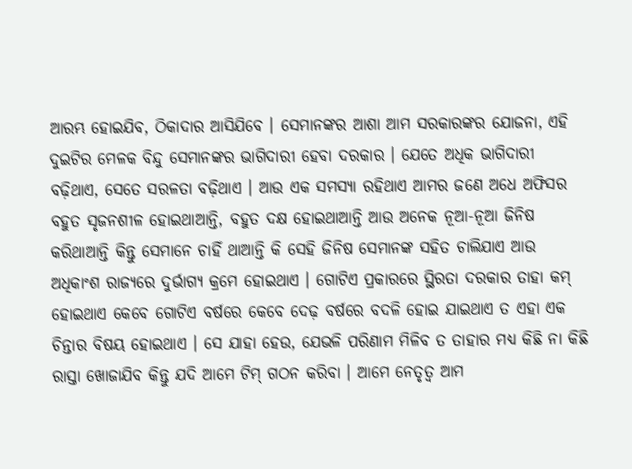ଆରମ୍ଭ ହୋଇଯିବ, ଠିକାଦାର ଆସିଯିବେ । ସେମାନଙ୍କର ଆଶା ଆମ ସରକାରଙ୍କର ଯୋଜନା, ଏହି ଦୁଇଟିର ମେଳକ ବିନ୍ଦୁ ସେମାନଙ୍କର ଭାଗିଦାରୀ ହେବା ଦରକାର । ଯେତେ ଅଧିକ ଭାଗିଦାରୀ ବଢ଼ିଥାଏ, ସେତେ ସରଳତା ବଢ଼ିଥାଏ । ଆଉ ଏକ ସମସ୍ୟା ରହିଥାଏ ଆମର ଜଣେ ଅଧେ ଅଫିସର ବହୁତ ସୃଜନଶୀଳ ହୋଇଥାଆନ୍ତି, ବହୁତ ଦକ୍ଷ ହୋଇଥାଆନ୍ତି ଆଉ ଅନେକ ନୂଆ-ନୂଆ ଜିନିଷ କରିଥାଆନ୍ତି କିନ୍ତୁ ସେମାନେ ଚାହିଁ ଥାଆନ୍ତି କି ସେହି ଜିନିଷ ସେମାନଙ୍କ ସହିତ ଚାଲିଯାଏ ଆଉ ଅଧିକାଂଶ ରାଜ୍ୟରେ ଦୁର୍ଭାଗ୍ୟ କ୍ରମେ ହୋଇଥାଏ । ଗୋଟିଏ ପ୍ରକାରରେ ସ୍ଥିରତା ଦରକାର ତାହା କମ୍ ହୋଇଥାଏ କେବେ ଗୋଟିଏ ବର୍ଷରେ କେବେ ଦେଢ଼ ବର୍ଷରେ ବଦଳି ହୋଇ ଯାଇଥାଏ ତ ଏହା ଏକ ଚିନ୍ତାର ବିଷୟ ହୋଇଥାଏ । ସେ ଯାହା ହେଉ, ଯେଭଳି ପରିଣାମ ମିଳିବ ତ ତାହାର ମଧ୍ୟ କିଛି ନା କିଛି ରାସ୍ତା ଖୋଜାଯିବ କିନ୍ତୁ ଯଦି ଆମେ ଟିମ୍ ଗଠନ କରିବା । ଆମେ ନେତୃତ୍ୱ ଆମ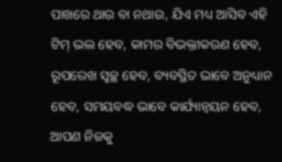ପାଖରେ ଥାଉ ବା ନଥାଉ, ଯିଏ ମଧ୍ୟ ଆସିବ ଏହି ଟିମ୍ ଭଲ ହେବ, କାମର ବିଭକ୍ତୀକରଣ ହେବ, ରୂପରେଖ ସ୍ୱଚ୍ଛ ହେବ, ବ୍ୟବସ୍ଥିତ ଭାବେ ଅନୁଧ୍ୟାନ ହେବ, ସମୟବଦ୍ଧ ଭାବେ କାର୍ଯ୍ୟାନ୍ୱୟନ ହେବ, ଆପଣ ନିଜକୁ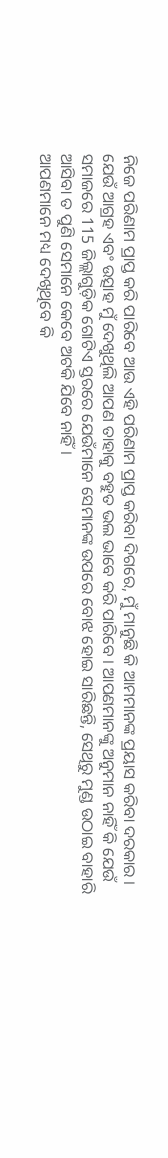ନିଜେ ପରିଣାମ ପ୍ରାପ୍ତ କରି ପାରିବେ ଆଉ ଏହି ପରିଣାମ ପ୍ରାପ୍ତ କରିବା ଦିଗରେ, ମୁଁ ମାନୁଛି କି ଆମମାନଙ୍କ ପ୍ରୟାସ କରିବା ଦରକାର । ଯେଉଁ ଆଗ୍ରହ ଏବଂ ଉତ୍ସାହ ମୁଁ ଦେଖୁଥିଲି ଆପଣ ତାହାକୁ ବହୁତ ଭଲ ଭାବେ କରି ପାରିବେ । ଆପଣମାନଙ୍କୁ ଅନୁମାନ ନାହିଁ କି ଯେଉଁ ସମାଜରେ 115 ଜିଲ୍ଲାଗୁଡ଼ିକ ଗୋଟିଏ ସ୍ତରରେ ଯେଉଁମାନେ ସେମାନଙ୍କ ଉପରେ ବୋଝ ହୋଇ ସାରିଛନ୍ତି, ସେଥିରୁ ମୁଣ୍ଡ ଉଠାଇ ବାହାରି ଆସିବା ତ ପୁଣି ସେମାନେ କେବେ ଅଟକି ଯିବେ ନାହିଁ ।
ଆପଣମାନେ ମଧ୍ୟ ଦେଖିଥିବେ କି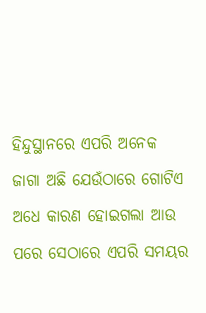ହିନ୍ଦୁସ୍ଥାନରେ ଏପରି ଅନେକ ଜାଗା ଅଛି ଯେଉଁଠାରେ ଗୋଟିଏ ଅଧେ କାରଣ ହୋଇଗଲା ଆଉ ପରେ ସେଠାରେ ଏପରି ସମୟର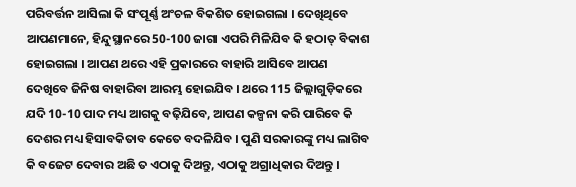ପରିବର୍ତ୍ତନ ଆସିଲା କି ସଂପୂର୍ଣ୍ଣ ଅଂଚଳ ବିକଶିତ ହୋଇଗଲା । ଦେଖିଥିବେ ଆପଣମାନେ, ହିନ୍ଦୁସ୍ଥାନରେ 50-100 ଜାଗା ଏପରି ମିଳିଯିବ କି ହଠାତ୍ ବିକାଶ ହୋଇଗଲା । ଆପଣ ଥରେ ଏହି ପ୍ରକାରରେ ବାହାରି ଆସିବେ ଆପଣ ଦେଖିବେ ଜିନିଷ ବାହାରିବା ଆରମ୍ଭ ହୋଇଯିବ । ଥରେ 115 ଜିଲ୍ଲାଗୁଡ଼ିକରେ ଯଦି 10-10 ପାଦ ମଧ୍ୟ ଆଗକୁ ବଢ଼ିଯିବେ, ଆପଣ କଳ୍ପନା କରି ପାରିବେ କି ଦେଶର ମଧ୍ୟ ହିସାବକିତାବ କେତେ ବଦଳିଯିବ । ପୁଣି ସରକାରଙ୍କୁ ମଧ୍ୟ ଲାଗିବ କି ବଜେଟ ଦେବାର ଅଛି ତ ଏଠାକୁ ଦିଅନ୍ତୁ, ଏଠାକୁ ଅଗ୍ରାଧିକାର ଦିଅନ୍ତୁ ।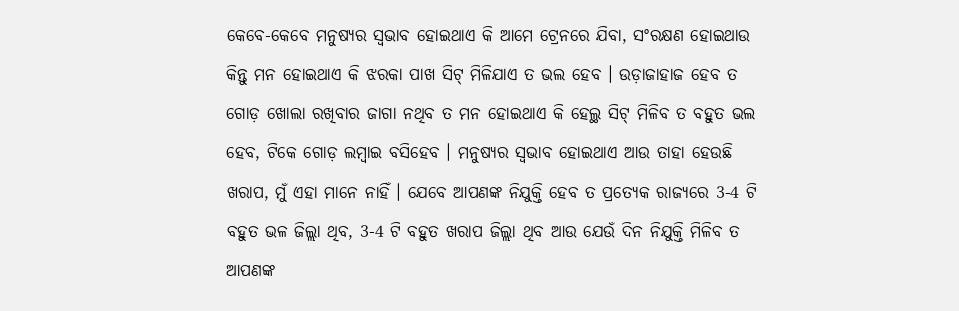କେବେ-କେବେ ମନୁଷ୍ୟର ସ୍ୱଭାବ ହୋଇଥାଏ କି ଆମେ ଟ୍ରେନରେ ଯିବା, ସଂରକ୍ଷଣ ହୋଇଥାଉ କିନ୍ତୁ ମନ ହୋଇଥାଏ କି ଝରକା ପାଖ ସିଟ୍ ମିଳିଯାଏ ତ ଭଲ ହେବ । ଉଡ଼ାଜାହାଜ ହେବ ତ ଗୋଡ଼ ଖୋଲା ରଖିବାର ଜାଗା ନଥିବ ତ ମନ ହୋଇଥାଏ କି ହେଲ୍ଥ ସିଟ୍ ମିଳିବ ତ ବହୁତ ଭଲ ହେବ, ଟିକେ ଗୋଡ଼ ଲମ୍ବାଇ ବସିହେବ । ମନୁଷ୍ୟର ସ୍ୱଭାବ ହୋଇଥାଏ ଆଉ ତାହା ହେଉଛି ଖରାପ, ମୁଁ ଏହା ମାନେ ନାହିଁ । ଯେବେ ଆପଣଙ୍କ ନିଯୁକ୍ତି ହେବ ତ ପ୍ରତ୍ୟେକ ରାଜ୍ୟରେ 3-4 ଟି ବହୁତ ଭଳ ଜିଲ୍ଲା ଥିବ, 3-4 ଟି ବହୁତ ଖରାପ ଜିଲ୍ଲା ଥିବ ଆଉ ଯେଉଁ ଦିନ ନିଯୁକ୍ତି ମିଳିବ ତ ଆପଣଙ୍କ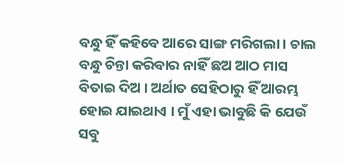ବନ୍ଧୁ ହିଁ କହିବେ ଆରେ ସାଙ୍ଗ ମରିଗଲା । ଚାଲ ବନ୍ଧୁ ଚିନ୍ତା କରିବାର ନାହିଁ ଛଅ ଆଠ ମାସ ବିତାଇ ଦିଅ । ଅର୍ଥାତ ସେହିଠାରୁ ହିଁ ଆରମ୍ଭ ହୋଇ ଯାଇଥାଏ । ମୁଁ ଏହା ଭାବୁଛି କି ଯେଉଁ ସବୁ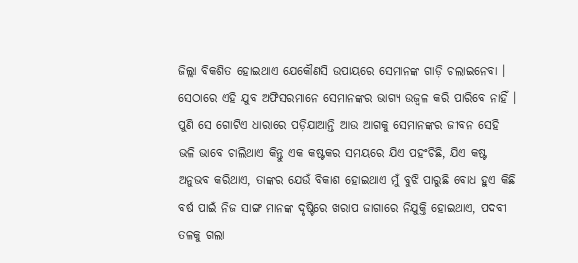ଜିଲ୍ଲା ବିକଶିତ ହୋଇଥାଏ ଯେକୌଣସି ଉପାୟରେ ସେମାନଙ୍କ ଗାଡ଼ି ଚଲାଇନେବା । ସେଠାରେ ଏହି ଯୁବ ଅଫିସରମାନେ ସେମାନଙ୍କର ଭାଗ୍ୟ ଉଜ୍ୱଳ କରି ପାରିବେ ନାହିଁ । ପୁଣି ସେ ଗୋଟିଏ ଧାରାରେ ପଡ଼ିଯାଆନ୍ତି ଆଉ ଆଗକୁ ସେମାନଙ୍କର ଜୀବନ ସେହି ଭଳି ଭାବେ ଚାଲିଥାଏ କିନ୍ତୁ ଏକ କଷ୍ଟକର ସମୟରେ ଯିଏ ପହଂଚିଛି, ଯିଏ କଷ୍ଟ ଅନୁଭବ କରିଥାଏ, ତାଙ୍କର ଯେଉଁ ବିକାଶ ହୋଇଥାଏ ମୁଁ ବୁଝି ପାରୁଛି ବୋଧ ହୁଏ କିଛି ବର୍ଷ ପାଇଁ ନିଜ ସାଙ୍ଗ ମାନଙ୍କ ଦୃଷ୍ଟିରେ ଖରାପ ଜାଗାରେ ନିଯୁକ୍ତି ହୋଇଥାଏ, ପଦବୀ ତଳକୁ ଗଲା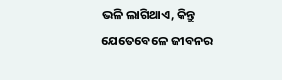ଭଳି ଲାଗିଥାଏ, କିନ୍ତୁ ଯେତେବେଳେ ଜୀବନର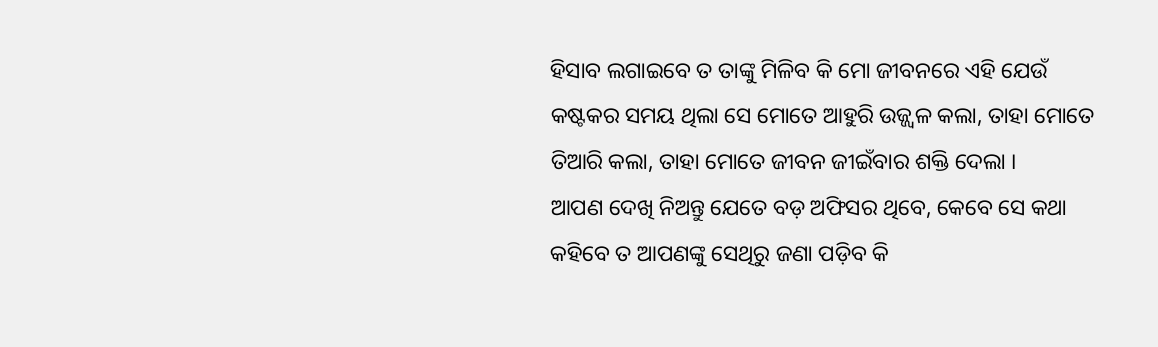ହିସାବ ଲଗାଇବେ ତ ତାଙ୍କୁ ମିଳିବ କି ମୋ ଜୀବନରେ ଏହି ଯେଉଁ କଷ୍ଟକର ସମୟ ଥିଲା ସେ ମୋତେ ଆହୁରି ଉଜ୍ଜ୍ୱଳ କଲା, ତାହା ମୋତେ ତିଆରି କଲା, ତାହା ମୋତେ ଜୀବନ ଜୀଇଁବାର ଶକ୍ତି ଦେଲା ।
ଆପଣ ଦେଖି ନିଅନ୍ତୁ ଯେତେ ବଡ଼ ଅଫିସର ଥିବେ, କେବେ ସେ କଥା କହିବେ ତ ଆପଣଙ୍କୁ ସେଥିରୁ ଜଣା ପଡ଼ିବ କି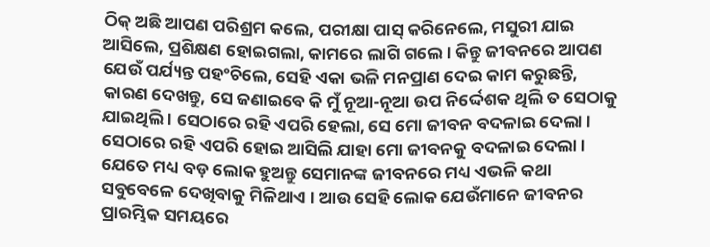ଠିକ୍ ଅଛି ଆପଣ ପରିଶ୍ରମ କଲେ, ପରୀକ୍ଷା ପାସ୍ କରିନେଲେ, ମସୁରୀ ଯାଇ ଆସିଲେ, ପ୍ରଶିକ୍ଷଣ ହୋଇଗଲା, କାମରେ ଲାଗି ଗଲେ । କିନ୍ତୁ ଜୀବନରେ ଆପଣ ଯେଉଁ ପର୍ଯ୍ୟନ୍ତ ପହଂଚିଲେ, ସେହି ଏକା ଭଳି ମନପ୍ରାଣ ଦେଇ କାମ କରୁଛନ୍ତି, କାରଣ ଦେଖନ୍ତୁ, ସେ ଜଣାଇବେ କି ମୁଁ ନୂଆ-ନୂଆ ଉପ ନିର୍ଦ୍ଦେଶକ ଥିଲି ତ ସେଠାକୁ ଯାଇଥିଲି । ସେଠାରେ ରହି ଏପରି ହେଲା, ସେ ମୋ ଜୀବନ ବଦଳାଇ ଦେଲା । ସେଠାରେ ରହି ଏପରି ହୋଇ ଆସିଲି ଯାହା ମୋ ଜୀବନକୁ ବଦଳାଇ ଦେଲା । ଯେତେ ମଧ୍ୟ ବଡ଼ ଲୋକ ହୁଅନ୍ତୁ ସେମାନଙ୍କ ଜୀବନରେ ମଧ୍ୟ ଏଭଳି କଥା ସବୁବେଳେ ଦେଖିବାକୁ ମିଳିଥାଏ । ଆଉ ସେହି ଲୋକ ଯେଉଁମାନେ ଜୀବନର ପ୍ରାରମ୍ଭିକ ସମୟରେ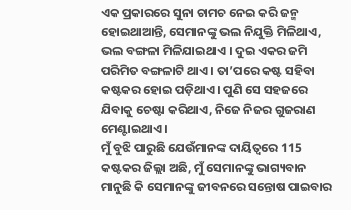ଏକ ପ୍ରକାରରେ ସୁନା ଚାମଚ ନେଇ କରି ଜନ୍ମ ହୋଇଥାଆନ୍ତି, ସେମାନଙ୍କୁ ଭଲ ନିଯୁକ୍ତି ମିଳିଥାଏ, ଭଲ ବଙ୍ଗଳା ମିଳିଯାଇଥାଏ । ଦୁଇ ଏକର ଜମି ପରିମିତ ବଙ୍ଗଳାଟି ଥାଏ । ତା’ପରେ କଷ୍ଟ ସହିବା କଷ୍ଟକର ହୋଇ ପଡ଼ିଥାଏ । ପୁଣି ସେ ସହଜରେ ଯିବାକୁ ଚେଷ୍ଟା କରିଥାଏ, ନିଜେ ନିଜର ଗୁଜରାଣ ମେଣ୍ଟାଇଥାଏ ।
ମୁଁ ବୁଝି ପାରୁଛି ଯେଉଁମାନଙ୍କ ଦାୟିତ୍ୱରେ 115 କଷ୍ଟକର ଜିଲ୍ଲା ଅଛି, ମୁଁ ସେମାନଙ୍କୁ ଭାଗ୍ୟବାନ ମାନୁଛି କି ସେମାନଙ୍କୁ ଜୀବନରେ ସନ୍ତୋଷ ପାଇବାର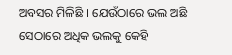ଅବସର ମିଳିଛି । ଯେଉଁଠାରେ ଭଲ ଅଛି ସେଠାରେ ଅଧିକ ଭଲକୁ କେହି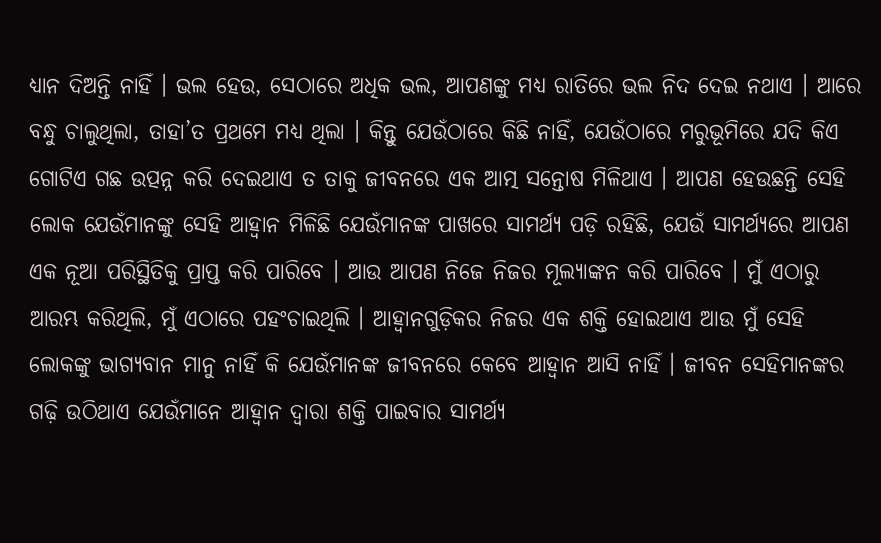ଧ୍ୟାନ ଦିଅନ୍ତି ନାହିଁ । ଭଲ ହେଉ, ସେଠାରେ ଅଧିକ ଭଲ, ଆପଣଙ୍କୁ ମଧ୍ୟ ରାତିରେ ଭଲ ନିଦ ଦେଇ ନଥାଏ । ଆରେ ବନ୍ଧୁ ଚାଲୁଥିଲା, ତାହା’ତ ପ୍ରଥମେ ମଧ୍ୟ ଥିଲା । କିନ୍ତୁ ଯେଉଁଠାରେ କିଛି ନାହିଁ, ଯେଉଁଠାରେ ମରୁଭୂମିରେ ଯଦି କିଏ ଗୋଟିଏ ଗଛ ଉତ୍ପନ୍ନ କରି ଦେଇଥାଏ ତ ତାକୁ ଜୀବନରେ ଏକ ଆତ୍ମ ସନ୍ତୋଷ ମିଳିଥାଏ । ଆପଣ ହେଉଛନ୍ତି ସେହି ଲୋକ ଯେଉଁମାନଙ୍କୁ ସେହି ଆହ୍ୱାନ ମିଳିଛି ଯେଉଁମାନଙ୍କ ପାଖରେ ସାମର୍ଥ୍ୟ ପଡ଼ି ରହିଛି, ଯେଉଁ ସାମର୍ଥ୍ୟରେ ଆପଣ ଏକ ନୂଆ ପରିସ୍ଥିତିକୁ ପ୍ରାପ୍ତ କରି ପାରିବେ । ଆଉ ଆପଣ ନିଜେ ନିଜର ମୂଲ୍ୟାଙ୍କନ କରି ପାରିବେ । ମୁଁ ଏଠାରୁ ଆରମ୍ଭ କରିଥିଲି, ମୁଁ ଏଠାରେ ପହଂଚାଇଥିଲି । ଆହ୍ୱାନଗୁଡ଼ିକର ନିଜର ଏକ ଶକ୍ତି ହୋଇଥାଏ ଆଉ ମୁଁ ସେହି ଲୋକଙ୍କୁ ଭାଗ୍ୟବାନ ମାନୁ ନାହିଁ କି ଯେଉଁମାନଙ୍କ ଜୀବନରେ କେବେ ଆହ୍ୱାନ ଆସି ନାହିଁ । ଜୀବନ ସେହିମାନଙ୍କର ଗଢ଼ି ଉଠିଥାଏ ଯେଉଁମାନେ ଆହ୍ୱାନ ଦ୍ୱାରା ଶକ୍ତି ପାଇବାର ସାମର୍ଥ୍ୟ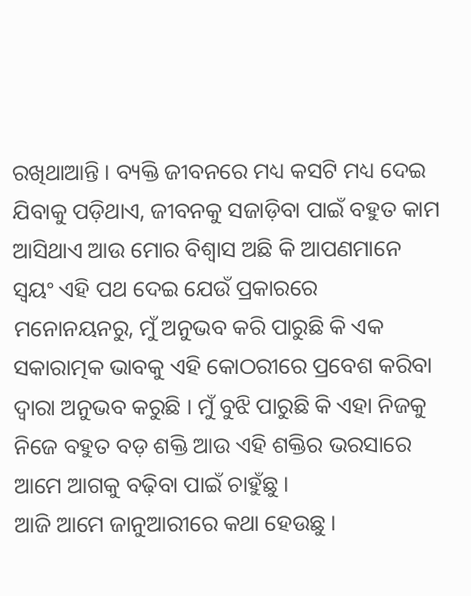ରଖିଥାଆନ୍ତି । ବ୍ୟକ୍ତି ଜୀବନରେ ମଧ୍ୟ କସଟି ମଧ୍ୟ ଦେଇ ଯିବାକୁ ପଡ଼ିଥାଏ, ଜୀବନକୁ ସଜାଡ଼ିବା ପାଇଁ ବହୁତ କାମ ଆସିଥାଏ ଆଉ ମୋର ବିଶ୍ୱାସ ଅଛି କି ଆପଣମାନେ ସ୍ୱୟଂ ଏହି ପଥ ଦେଇ ଯେଉଁ ପ୍ରକାରରେ ମନୋନୟନରୁ, ମୁଁ ଅନୁଭବ କରି ପାରୁଛି କି ଏକ ସକାରାତ୍ମକ ଭାବକୁ ଏହି କୋଠରୀରେ ପ୍ରବେଶ କରିବା ଦ୍ୱାରା ଅନୁଭବ କରୁଛି । ମୁଁ ବୁଝି ପାରୁଛି କି ଏହା ନିଜକୁ ନିଜେ ବହୁତ ବଡ଼ ଶକ୍ତି ଆଉ ଏହି ଶକ୍ତିର ଭରସାରେ ଆମେ ଆଗକୁ ବଢ଼ିବା ପାଇଁ ଚାହୁଁଛୁ ।
ଆଜି ଆମେ ଜାନୁଆରୀରେ କଥା ହେଉଛୁ ।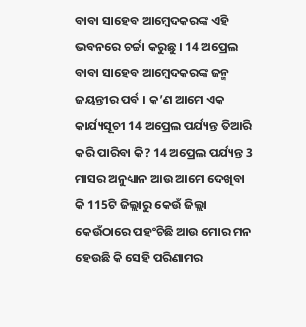ବାବା ସାହେବ ଆମ୍ବେଦକରଙ୍କ ଏହି ଭବନରେ ଚର୍ଚ୍ଚା କରୁଛୁ । 14 ଅପ୍ରେଲ ବାବା ସାହେବ ଆମ୍ବେଦକରଙ୍କ ଜନ୍ମ ଜୟନ୍ତୀର ପର୍ବ । କ’ଣ ଆମେ ଏକ କାର୍ଯ୍ୟସୂଚୀ 14 ଅପ୍ରେଲ ପର୍ଯ୍ୟନ୍ତ ତିଆରି କରି ପାରିବା କି? 14 ଅପ୍ରେଲ ପର୍ଯ୍ୟନ୍ତ 3 ମାସର ଅନୁଧ୍ୟାନ ଆଉ ଆମେ ଦେଖିବା କି 115ଟି ଜିଲ୍ଲାରୁ କେଉଁ ଜିଲ୍ଲା କେଉଁଠାରେ ପହଂଚିଛି ଆଉ ମୋର ମନ ହେଉଛି କି ସେହି ପରିଣାମର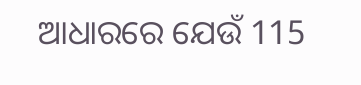ଆଧାରରେ ଯେଉଁ 115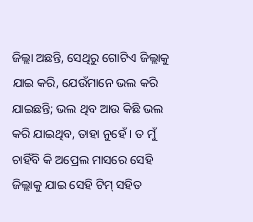ଜିଲ୍ଲା ଅଛନ୍ତି, ସେଥିରୁ ଗୋଟିଏ ଜିଲ୍ଲାକୁ ଯାଇ କରି, ଯେଉଁମାନେ ଭଲ କରି ଯାଇଛନ୍ତି; ଭଲ ଥିବ ଆଉ କିଛି ଭଲ କରି ଯାଇଥିବ, ତାହା ନୁହେଁ । ତ ମୁଁ ଚାହିଁବି କି ଅପ୍ରେଲ ମାସରେ ସେହି ଜିଲ୍ଲାକୁ ଯାଇ ସେହି ଟିମ୍ ସହିତ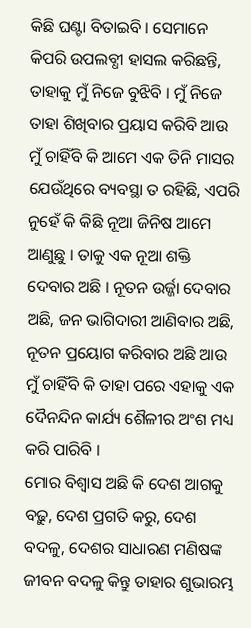କିଛି ଘଣ୍ଟା ବିତାଇବି । ସେମାନେ କିପରି ଉପଲବ୍ଧୀ ହାସଲ କରିଛନ୍ତି, ତାହାକୁ ମୁଁ ନିଜେ ବୁଝିବି । ମୁଁ ନିଜେ ତାହା ଶିଖିବାର ପ୍ରୟାସ କରିବି ଆଉ ମୁଁ ଚାହିଁବି କି ଆମେ ଏକ ତିନି ମାସର ଯେଉଁଥିରେ ବ୍ୟବସ୍ଥା ତ ରହିଛି, ଏପରି ନୁହେଁ କି କିଛି ନୂଆ ଜିନିଷ ଆମେ ଆଣୁଛୁ । ତାକୁ ଏକ ନୂଆ ଶକ୍ତି ଦେବାର ଅଛି । ନୂତନ ଉର୍ଜ୍ଜା ଦେବାର ଅଛି, ଜନ ଭାଗିଦାରୀ ଆଣିବାର ଅଛି, ନୂତନ ପ୍ରୟୋଗ କରିବାର ଅଛି ଆଉ ମୁଁ ଚାହିଁବି କି ତାହା ପରେ ଏହାକୁ ଏକ ଦୈନନ୍ଦିନ କାର୍ଯ୍ୟ ଶୈଳୀର ଅଂଶ ମଧ୍ୟ କରି ପାରିବି ।
ମୋର ବିଶ୍ୱାସ ଅଛି କି ଦେଶ ଆଗକୁ ବଢ଼ୁ, ଦେଶ ପ୍ରଗତି କରୁ, ଦେଶ ବଦଳୁ, ଦେଶର ସାଧାରଣ ମଣିଷଙ୍କ ଜୀବନ ବଦଳୁ କିନ୍ତୁ ତାହାର ଶୁଭାରମ୍ଭ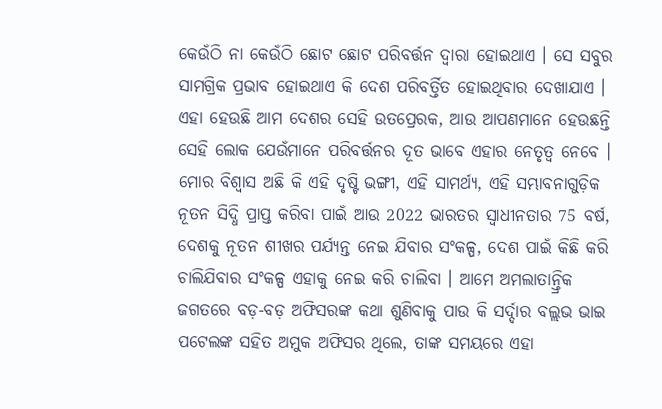କେଉଁଠି ନା କେଉଁଠି ଛୋଟ ଛୋଟ ପରିବର୍ତ୍ତନ ଦ୍ୱାରା ହୋଇଥାଏ । ସେ ସବୁର ସାମଗ୍ରିକ ପ୍ରଭାବ ହୋଇଥାଏ କି ଦେଶ ପରିବର୍ତ୍ତିତ ହୋଇଥିବାର ଦେଖାଯାଏ । ଏହା ହେଉଛି ଆମ ଦେଶର ସେହି ଉତପ୍ରେରକ, ଆଉ ଆପଣମାନେ ହେଉଛନ୍ତି ସେହି ଲୋକ ଯେଉଁମାନେ ପରିବର୍ତ୍ତନର ଦୂତ ଭାବେ ଏହାର ନେତୃତ୍ୱ ନେବେ । ମୋର ବିଶ୍ୱାସ ଅଛି କି ଏହି ଦୃଷ୍ଟି ଭଙ୍ଗୀ, ଏହି ସାମର୍ଥ୍ୟ, ଏହି ସମ୍ଭାବନାଗୁଡ଼ିକ ନୂତନ ସିଦ୍ଧି ପ୍ରାପ୍ତ କରିବା ପାଇଁ ଆଉ 2022 ଭାରତର ସ୍ୱାଧୀନତାର 75 ବର୍ଷ, ଦେଶକୁ ନୂତନ ଶୀଖର ପର୍ଯ୍ୟନ୍ତ ନେଇ ଯିବାର ସଂକଳ୍ପ, ଦେଶ ପାଇଁ କିଛି କରି ଚାଲିଯିବାର ସଂକଳ୍ପ ଏହାକୁ ନେଇ କରି ଚାଲିବା । ଆମେ ଅମଲାତାନ୍ତ୍ରିକ ଜଗତରେ ବଡ଼-ବଡ଼ ଅଫିସରଙ୍କ କଥା ଶୁଣିବାକୁ ପାଉ କି ସର୍ଦ୍ଦାର ବଲ୍ଲଭ ଭାଇ ପଟେଲଙ୍କ ସହିତ ଅମୁକ ଅଫିସର ଥିଲେ, ତାଙ୍କ ସମୟରେ ଏହା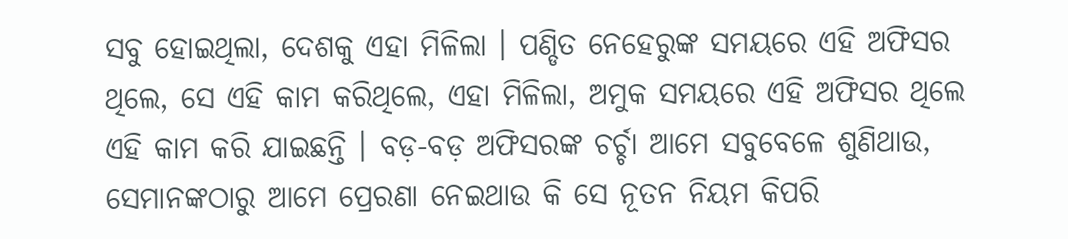ସବୁ ହୋଇଥିଲା, ଦେଶକୁ ଏହା ମିଳିଲା । ପଣ୍ଡିତ ନେହେରୁଙ୍କ ସମୟରେ ଏହି ଅଫିସର ଥିଲେ, ସେ ଏହି କାମ କରିଥିଲେ, ଏହା ମିଳିଲା, ଅମୁକ ସମୟରେ ଏହି ଅଫିସର ଥିଲେ ଏହି କାମ କରି ଯାଇଛନ୍ତି । ବଡ଼-ବଡ଼ ଅଫିସରଙ୍କ ଚର୍ଚ୍ଚା ଆମେ ସବୁବେଳେ ଶୁଣିଥାଉ, ସେମାନଙ୍କଠାରୁ ଆମେ ପ୍ରେରଣା ନେଇଥାଉ କି ସେ ନୂତନ ନିୟମ କିପରି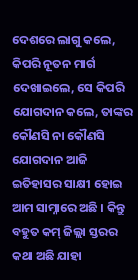ଦେଶରେ ଲାଗୁ କଲେ, କିପରି ନୂତନ ମାର୍ଗ ଦେଖାଇଲେ, ସେ କିପରି ଯୋଗଦାନ କଲେ, ତାଙ୍କର କୌଣସି ନା କୌଣସି ଯୋଗଦାନ ଆଜି ଇତିହାସର ସାକ୍ଷୀ ହୋଇ ଆମ ସାମ୍ନାରେ ଅଛି । କିନ୍ତୁ ବହୁତ କମ୍ ଜିଲ୍ଲା ସ୍ତରର କଥା ଅଛି ଯାହା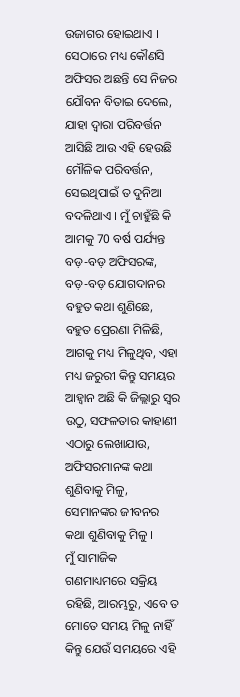ଉଜାଗର ହୋଇଥାଏ । ସେଠାରେ ମଧ୍ୟ କୌଣସି ଅଫିସର ଅଛନ୍ତି ସେ ନିଜର ଯୌବନ ବିତାଇ ଦେଲେ, ଯାହା ଦ୍ୱାରା ପରିବର୍ତ୍ତନ ଆସିଛି ଆଉ ଏହି ହେଉଛି ମୌଳିକ ପରିବର୍ତ୍ତନ, ସେଇଥିପାଇଁ ତ ଦୁନିଆ ବଦଳିଥାଏ । ମୁଁ ଚାହୁଁଛି କି ଆମକୁ 70 ବର୍ଷ ପର୍ଯ୍ୟନ୍ତ ବଡ଼-ବଡ଼ ଅଫିସରଙ୍କ, ବଡ଼-ବଡ଼ ଯୋଗଦାନର ବହୁତ କଥା ଶୁଣିଛେ, ବହୁତ ପ୍ରେରଣା ମିଳିଛି, ଆଗକୁ ମଧ୍ୟ ମିଳୁଥିବ, ଏହା ମଧ୍ୟ ଜରୁରୀ କିନ୍ତୁ ସମୟର ଆହ୍ୱାନ ଅଛି କି ଜିଲ୍ଲାରୁ ସ୍ୱର ଉଠୁ, ସଫଳତାର କାହାଣୀ ଏଠାରୁ ଲେଖାଯାଉ, ଅଫିସରମାନଙ୍କ କଥା ଶୁଣିବାକୁ ମିଳୁ, ସେମାନଙ୍କର ଜୀବନର କଥା ଶୁଣିବାକୁ ମିଳୁ ।
ମୁଁ ସାମାଜିକ ଗଣମାଧ୍ୟମରେ ସକ୍ରିୟ ରହିଛି, ଆରମ୍ଭରୁ, ଏବେ ତ ମୋତେ ସମୟ ମିଳୁ ନାହିଁ କିନ୍ତୁ ଯେଉଁ ସମୟରେ ଏହି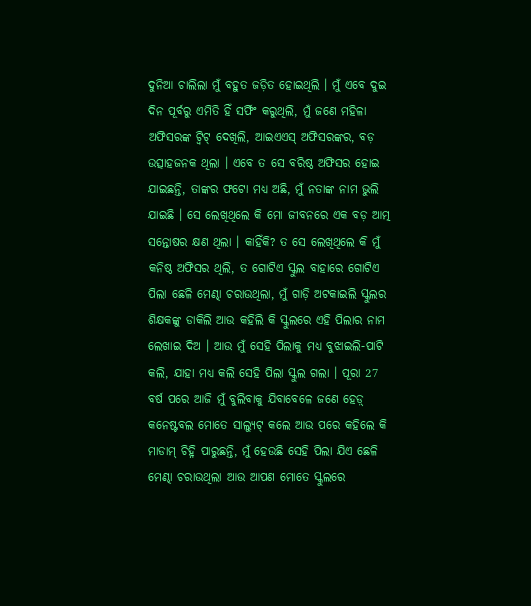ଦୁନିଆ ଚାଲିଲା ମୁଁ ବହୁତ ଜଡ଼ିତ ହୋଇଥିଲି । ମୁଁ ଏବେ ଦୁଇ ଦିନ ପୂର୍ବରୁ ଏମିତି ହିଁ ସର୍ଫିଂ କରୁଥିଲି, ମୁଁ ଜଣେ ମହିଳା ଅଫିସରଙ୍କ ଟ୍ୱିଟ୍ ଦେଖିଲି, ଆଇଏଏସ୍ ଅଫିସରଙ୍କର, ବଡ଼ ଉତ୍ସାହଜନକ ଥିଲା । ଏବେ ତ ସେ ବରିଷ୍ଠ ଅଫିସର ହୋଇ ଯାଇଛନ୍ତି, ତାଙ୍କର ଫଟୋ ମଧ୍ୟ ଅଛି, ମୁଁ ନତାଙ୍କ ନାମ ଭୁଲି ଯାଇଛି । ସେ ଲେଖିଥିଲେ କି ମୋ ଜୀବନରେ ଏକ ବଡ଼ ଆତ୍ମ ସନ୍ତୋଷର କ୍ଷଣ ଥିଲା । କାହିଁକି? ତ ସେ ଲେଖିଥିଲେ କି ମୁଁ କନିଷ୍ଠ ଅଫିସର ଥିଲି, ତ ଗୋଟିଏ ସ୍କୁଲ ବାହାରେ ଗୋଟିଏ ପିଲା ଛେଳି ମେଣ୍ଢା ଚରାଉଥିଲା, ମୁଁ ଗାଡ଼ି ଅଟକାଇଲି ସ୍କୁଲର ଶିକ୍ଷକଙ୍କୁ ଡାକିଲି ଆଉ କହିଲି କି ସ୍କୁଲରେ ଏହି ପିଲାର ନାମ ଲେଖାଇ ଦିଅ । ଆଉ ମୁଁ ସେହି ପିଲାକୁ ମଧ୍ୟ ବୁଝାଇଲି-ପାଟି କଲି, ଯାହା ମଧ୍ୟ କଲି ସେହି ପିଲା ସ୍କୁଲ ଗଲା । ପୂରା 27 ବର୍ଷ ପରେ ଆଜି ମୁଁ ବୁଲିବାକୁ ଯିବାବେଳେ ଜଣେ ହେଡ଼୍ କନେଷ୍ଟବଲ ମୋତେ ସାଲ୍ୟୁଟ୍ କଲେ ଆଉ ପରେ କହିଲେ କି ମାଡାମ୍ ଚିହ୍ନି ପାରୁଛନ୍ତି, ମୁଁ ହେଉଛି ସେହି ପିଲା ଯିଏ ଛେଳି ମେଣ୍ଢା ଚରାଉଥିଲା ଆଉ ଆପଣ ମୋତେ ସ୍କୁଲରେ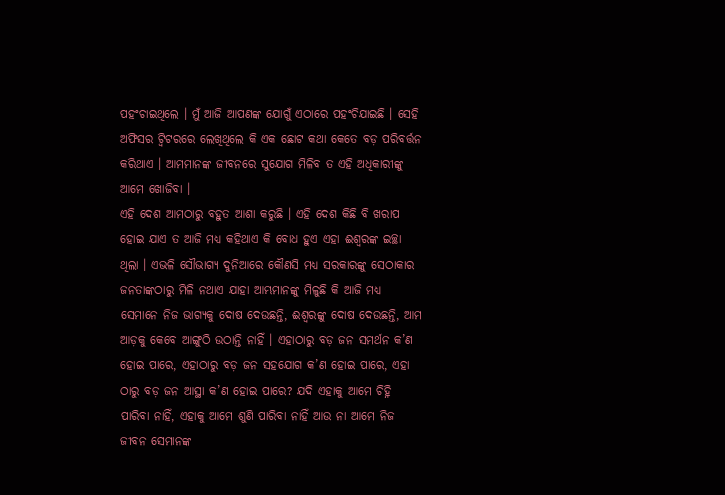ପହଂଚାଇଥିଲେ । ମୁଁ ଆଜି ଆପଣଙ୍କ ଯୋଗୁଁ ଏଠାରେ ପହଂଚିଯାଇଛି । ସେହି ଅଫିସର ଟ୍ୱିଟରରେ ଲେଖିଥିଲେ କି ଏକ ଛୋଟ କଥା କେତେ ବଡ଼ ପରିବର୍ତ୍ତନ କରିଥାଏ । ଆମମାନଙ୍କ ଜୀବନରେ ସୁଯୋଗ ମିଳିବ ତ ଏହି ଅଧିକାରୀଙ୍କୁ ଆମେ ଖୋଜିବା ।
ଏହି ଦେଶ ଆମଠାରୁ ବହୁତ ଆଶା କରୁଛି । ଏହି ଦେଶ କିଛି ବି ଖରାପ ହୋଇ ଯାଏ ତ ଆଜି ମଧ୍ୟ କହିଥାଏ କି ବୋଧ ହୁଏ ଏହା ଈଶ୍ୱରଙ୍କ ଇଚ୍ଛା ଥିଲା । ଏଭଳି ସୌଭାଗ୍ୟ ଦୁନିଆରେ କୌଣସି ମଧ୍ୟ ସରକାରଙ୍କୁ ସେଠାକାର ଜନତାଙ୍କଠାରୁ ମିଳି ନଥାଏ ଯାହା ଆମ୍ଭମାନଙ୍କୁ ମିଳୁଛି କି ଆଜି ମଧ୍ୟ ସେମାନେ ନିଜ ଭାଗ୍ୟକୁ ଦୋଷ ଦେଉଛନ୍ତି, ଈଶ୍ୱରଙ୍କୁ ଦୋଷ ଦେଉଛନ୍ତି, ଆମ ଆଡ଼କୁ କେବେ ଆଙ୍ଗୁଠି ଉଠାନ୍ତି ନାହିଁ । ଏହାଠାରୁ ବଡ଼ ଜନ ସମର୍ଥନ କ’ଣ ହୋଇ ପାରେ, ଏହାଠାରୁ ବଡ଼ ଜନ ସହଯୋଗ କ’ଣ ହୋଇ ପାରେ, ଏହା ଠାରୁ ବଡ଼ ଜନ ଆସ୍ଥା କ’ଣ ହୋଇ ପାରେ? ଯଦି ଏହାକୁ ଆମେ ଚିହ୍ନି ପାରିବା ନାହିଁ, ଏହାକୁ ଆମେ ଶୁଣି ପାରିବା ନାହିଁ ଆଉ ନା ଆମେ ନିଜ ଜୀବନ ସେମାନଙ୍କ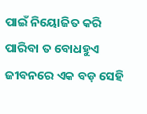ପାଇଁ ନିୟୋଜିତ କରି ପାରିବା ତ ବୋଧହୁଏ ଜୀବନରେ ଏକ ବଡ଼ ସେହି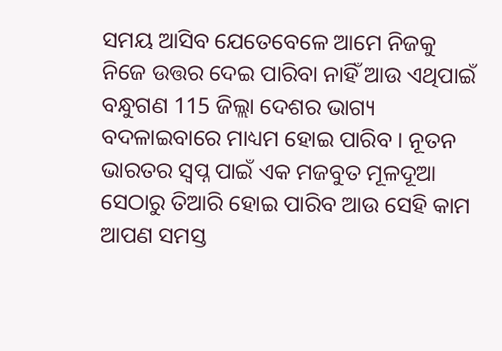ସମୟ ଆସିବ ଯେତେବେଳେ ଆମେ ନିଜକୁ ନିଜେ ଉତ୍ତର ଦେଇ ପାରିବା ନାହିଁ ଆଉ ଏଥିପାଇଁ ବନ୍ଧୁଗଣ 115 ଜିଲ୍ଲା ଦେଶର ଭାଗ୍ୟ ବଦଳାଇବାରେ ମାଧ୍ୟମ ହୋଇ ପାରିବ । ନୂତନ ଭାରତର ସ୍ୱପ୍ନ ପାଇଁ ଏକ ମଜବୁତ ମୂଳଦୂଆ ସେଠାରୁ ତିଆରି ହୋଇ ପାରିବ ଆଉ ସେହି କାମ ଆପଣ ସମସ୍ତ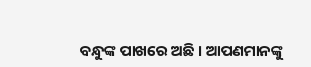ବନ୍ଧୁଙ୍କ ପାଖରେ ଅଛି । ଆପଣମାନଙ୍କୁ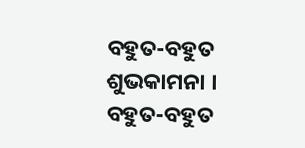ବହୁତ-ବହୁତ ଶୁଭକାମନା ।
ବହୁତ-ବହୁତ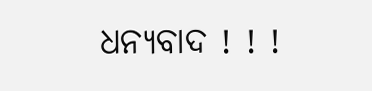ଧନ୍ୟବାଦ ! ! !